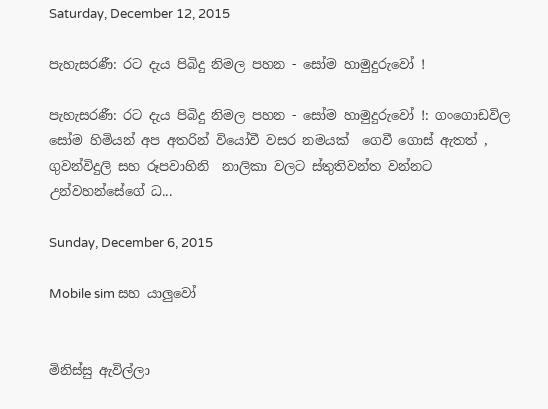Saturday, December 12, 2015

පැහැසරණී: රට දැය පිබිදු නිමල පහන - සෝම හාමුදුරුවෝ !

පැහැසරණී: රට දැය පිබිදු නිමල පහන - සෝම හාමුදුරුවෝ !: ගංගොඩවිල සෝම හිමියන් අප අතරින් වියෝවී වසර නමයක්  ගෙවී ගොස් ඇතත් , ගුවන්විදුලි සහ රූපවාහිනි  නාලිකා වලට ස්තුතිවන්ත වන්නට උන්වහන්සේගේ ධ...

Sunday, December 6, 2015

Mobile sim සහ යාලුවෝ


මිනිස්සු ඇවිල්ලා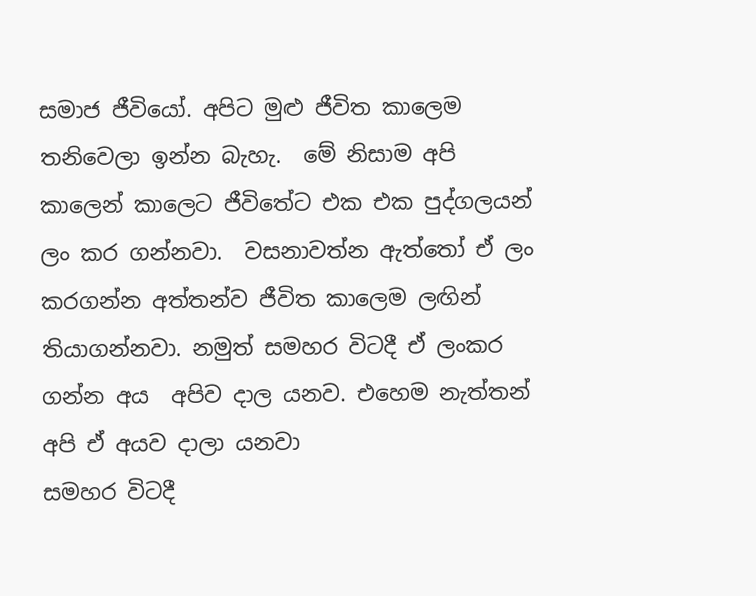සමාජ ජීවියෝ. අපිට මුළු ජීවිත කාලෙම තනිවෙලා ඉන්න බැහැ.  මේ නිසාම අපි කාලෙන් කාලෙට ජීවිතේට එක එක පුද්ගලයන් ලං කර ගන්නවා.  වසනාවත්න ඇත්තෝ ඒ ලං කරගන්න අත්තන්ව ජීවිත කාලෙම ලඟින් තියාගන්නවා. නමුත් සමහර විටදී ඒ ලංකර ගන්න අය  අපිව දාල යනව. එහෙම නැත්තන් අපි ඒ අයව දාලා යනවා
සමහර විටදී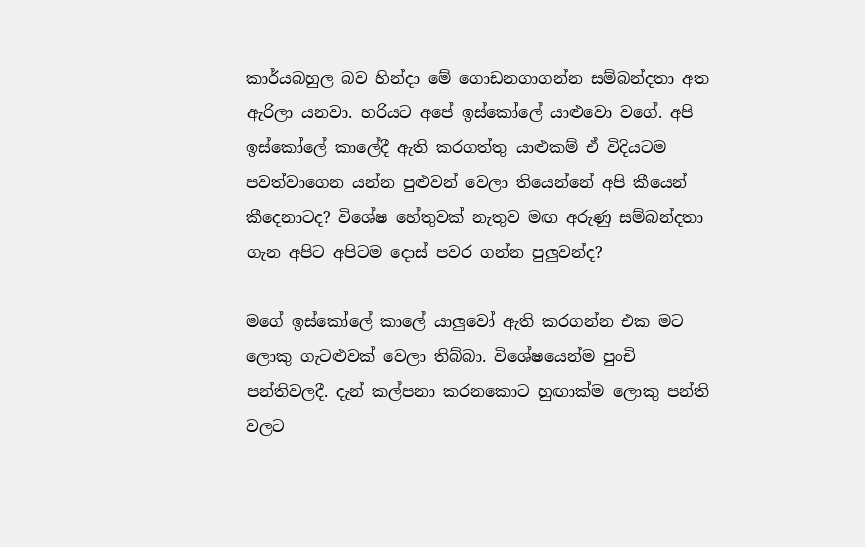කාර්යබහුල බව හින්දා මේ ගොඩනගාගන්න සම්බන්දතා අත ඇරිලා යනවා. හරියට අපේ ඉස්කෝලේ යාළුවො වගේ. අපි ඉස්කෝලේ කාලේදී ඇති කරගත්තු යාළුකම් ඒ විදියටම පවත්වාගෙන යන්න පුළුවන් වෙලා තියෙන්නේ අපි කීයෙන් කීදෙනාටද? විශේෂ හේතුවක් නැතුව මඟ අරුණු සම්බන්දතා ගැන අපිට අපිටම දොස් පවර ගන්න පුලුවන්ද?

මගේ ඉස්කෝලේ කාලේ යාලුවෝ ඇති කරගන්න එක මට ලොකු ගැටළුවක් වෙලා තිබ්බා. විශේෂයෙන්ම පුංචි පන්තිවලදී. දැන් කල්පනා කරනකොට හුඟාක්ම ලොකු පන්ති වලට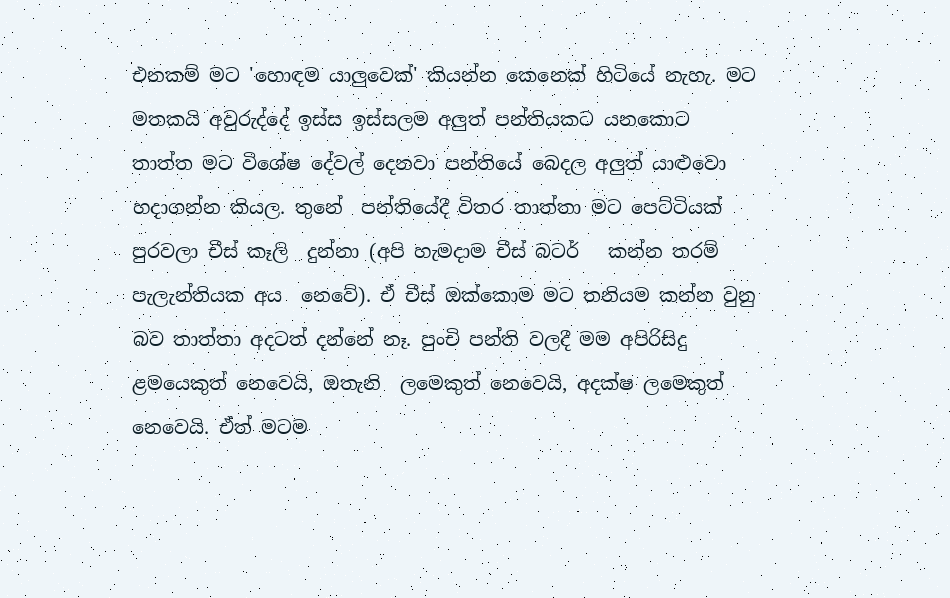එනකම් මට 'හොඳම යාලුවෙක්' කියන්න කෙනෙක් හිටියේ නැහැ. මට මතකයි අවුරුද්දේ ඉස්ස ඉස්සලම අලුත් පන්තියකට යනකොට තාත්ත මට විශේෂ දේවල් දෙනවා පන්තියේ බෙදල අලුත් යාළුවො හදාගන්න කියල. තුනේ  පන්තියේදී විතර තාත්තා මට පෙට්ටියක් පුරවලා චීස් කෑලි  දුන්නා (අපි හැමදාම චීස් බටර්   කන්න තරම් පැලැන්තියක අය  නෙවේ). ඒ චීස් ඔක්කොම මට තනියම කන්න වුනු බව තාත්තා අදටත් දන්නේ නෑ. පුංචි පන්ති වලදී මම අපිරිසිදු ළමයෙකුත් නෙවෙයි, ඔතැනි  ලමෙකුත් නෙවෙයි, අදක්ෂ ලමෙකුත් නෙවෙයි. ඒත් මටම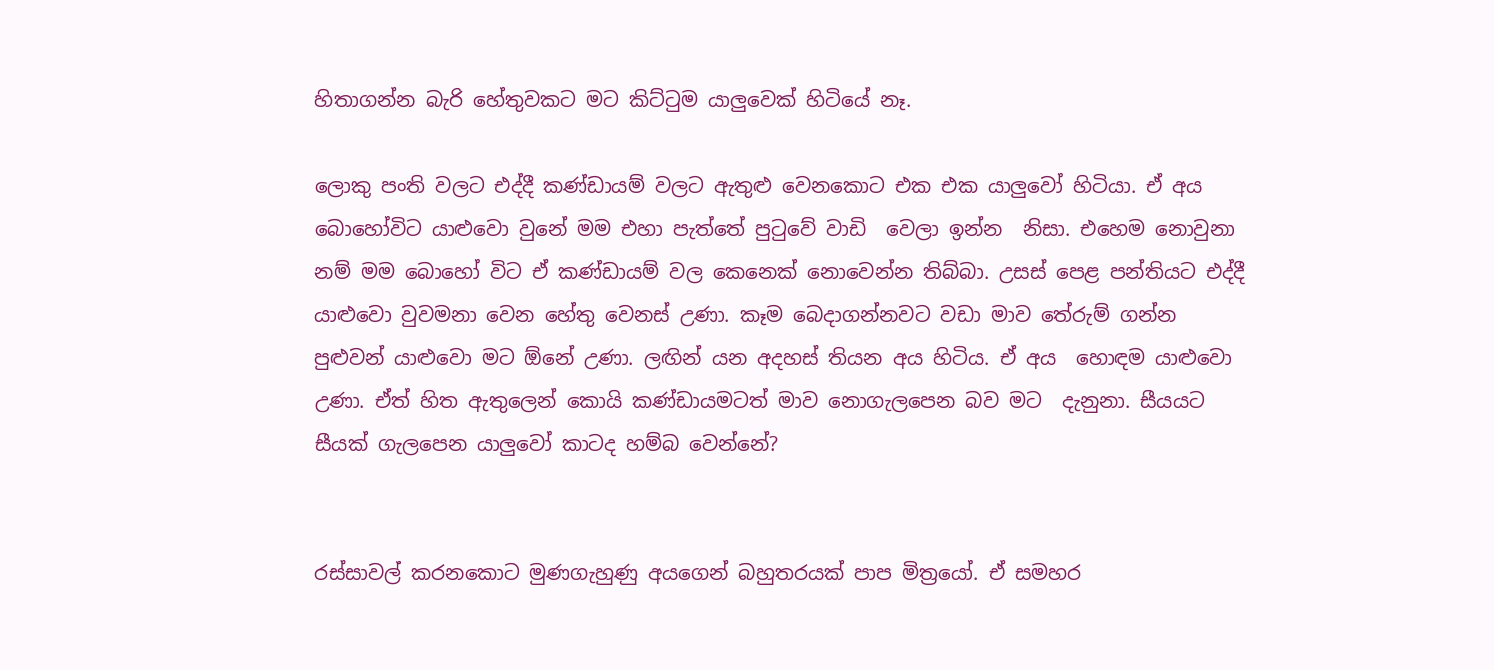හිතාගන්න බැරි හේතුවකට මට කිට්ටුම යාලුවෙක් හිටියේ නෑ.

ලොකු පංති වලට එද්දී කණ්ඩායම් වලට ඇතුළු වෙනකොට එක එක යාලුවෝ හිටියා. ඒ අය බොහෝවිට යාළුවො වුනේ මම එහා පැත්තේ පුටුවේ වාඩි  වෙලා ඉන්න  නිසා. එහෙම නොවුනා නම් මම බොහෝ විට ඒ කණ්ඩායම් වල කෙනෙක් නොවෙන්න තිබ්බා. උසස් පෙළ පන්තියට එද්දී යාළුවො වුවමනා වෙන හේතු වෙනස් උණා. කෑම බෙදාගන්නවට වඩා මාව තේරුම් ගන්න පුළුවන් යාළුවො මට ඕනේ උණා. ලඟින් යන අදහස් තියන අය හිටිය. ඒ අය  හොඳම යාළුවො උණා. ඒත් හිත ඇතුලෙන් කොයි කණ්ඩායමටත් මාව නොගැලපෙන බව මට  දැනුනා. සීයයට සීයක් ගැලපෙන යාලුවෝ කාටද හම්බ වෙන්නේ?


රස්සාවල් කරනකොට මුණගැහුණු අයගෙන් බහුතරයක් පාප මිත්‍රයෝ. ඒ සමහර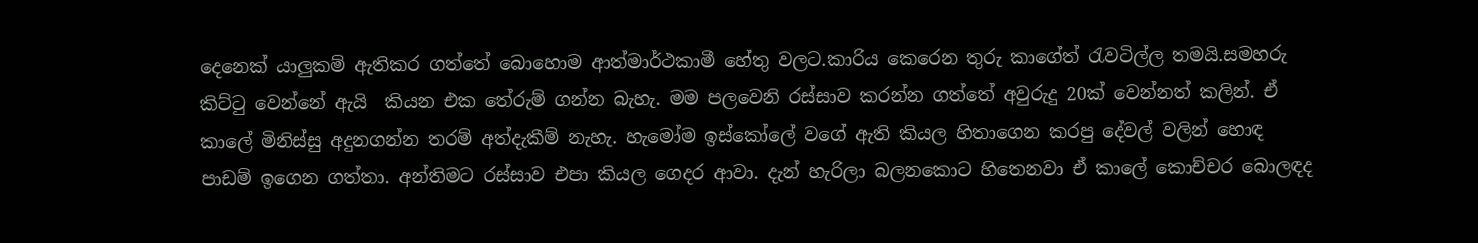දෙනෙක් යාලුකම් ඇතිකර ගත්තේ බොහොම ආත්මාර්ථකාමී හේතු වලට.කාරිය කෙරෙන තුරු කාගේත් රැවටිල්ල තමයි.සමහරු කිට්ටු වෙන්නේ ඇයි  කියන එක තේරුම් ගන්න බැහැ. මම පලවෙනි රස්සාව කරන්න ගත්තේ අවුරුදු 20ක් වෙන්නත් කලින්. ඒ කාලේ මිනිස්සු අදුනගන්න තරම් අත්දැකීම් නැහැ. හැමෝම ඉස්කෝලේ වගේ ඇති කියල හිතාගෙන කරපු දේවල් වලින් හොඳ පාඩම් ඉගෙන ගත්තා. අන්තිමට රස්සාව එපා කියල ගෙදර ආවා. දැන් හැරිලා බලනකොට හිතෙනවා ඒ කාලේ කොච්චර බොලඳද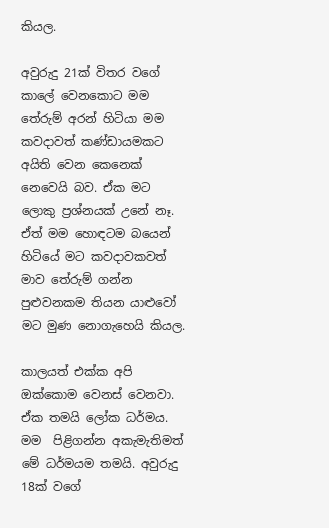කියල.

අවුරුදු 21ක් විතර වගේ කාලේ වෙනකොට මම තේරුම් අරන් හිටියා මම කවදාවත් කණ්ඩායමකට අයිති වෙන කෙනෙක් නෙවෙයි බව. ඒක මට ලොකු ප්‍රශ්නයක් උනේ නෑ.  ඒත් මම හොඳටම බයෙන් හිටියේ මට කවදාවකවත් මාව තේරුම් ගන්න පුළුවනකම තියන යාළුවෝ මට මුණ නොගැහෙයි කියල.

කාලයත් එක්ක අපි ඔක්කොම වෙනස් වෙනවා. ඒක තමයි ලෝක ධර්මය. මම  පිළිගන්න අකැමැතිමත් මේ ධර්මයම තමයි. අවුරුදු 18ක් වගේ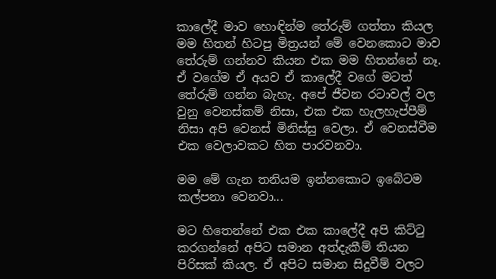කාලේදී මාව හොඳින්ම තේරුම් ගත්තා කියල මම හිතන් හිටපු මිත්‍රයන් මේ වෙනකොට මාව තේරුම් ගන්නව කියන එක මම හිතන්නේ නෑ. ඒ වගේම ඒ අයව ඒ කාලේදී වගේ මටත් තේරුම් ගන්න බැහැ. අපේ ජීවන රටාවල් වල වුනු වෙනස්කම් නිසා, එක එක හැලහැප්පීම් නිසා අපි වෙනස් මිනිස්සු වෙලා. ඒ වෙනස්වීම එක වෙලාවකට හිත පාරවනවා.

මම මේ ගැන තනියම ඉන්නකොට ඉබේටම කල්පනා වෙනවා...

මට හිතෙන්නේ එක එක කාලේදී අපි කිට්ටු කරගන්නේ අපිට සමාන අත්දැකීම් තියන පිරිසක් කියල. ඒ අපිට සමාන සිදුවීම් වලට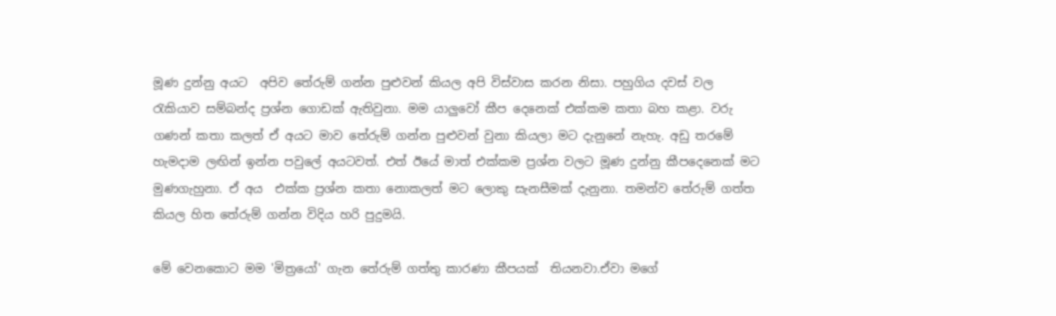මූණ දුන්නු අයට  අපිව තේරුම් ගන්න පුළුවන් කියල අපි විස්වාස කරන නිසා. පහුගිය දවස් වල රැකියාව සම්බන්ද ප්‍රශ්න ගොඩක් ඇතිවුනා. මම යාලුවෝ කීප දෙනෙක් එක්කම කතා බහ කළා. වරු ගණන් කතා කලත් ඒ අයට මාව තේරුම් ගන්න පුළුවන් වුනා කියලා මට දැනුනේ නැහැ. අඩු තරමේ හැමදාම ලඟින් ඉන්න පවුලේ අයටවත්. එත් ඊයේ මාත් එක්කම ප්‍රශ්න වලට මූණ දුන්නු කීපදෙනෙක් මට මුණගැහුනා. ඒ අය  එක්ක ප්‍රශ්න කතා නොකලත් මට ලොකු සැනසීමක් දැනුනා. තමන්ව තේරුම් ගත්ත කියල හිත තේරුම් ගන්න විදිය හරි පුදුමයි.

මේ වෙනකොට මම 'මිත්‍රයෝ' ගැන තේරුම් ගත්තු කාරණා කීපයක්  තියනවා.ඒවා මගේ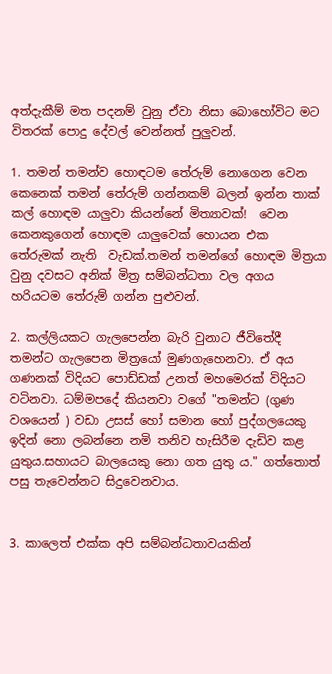අත්දැකීම් මත පදනම් වුනු ඒවා නිසා බොහෝවිට මට විතරක් පොදු දේවල් වෙන්නත් පුලුවන්.

1. තමන් තමන්ව හොඳටම තේරුම් නොගෙන වෙන කෙනෙක් තමන් තේරුම් ගන්නකම් බලන් ඉන්න තාක් කල් හොඳම යාලුවා කියන්නේ මිත්‍යාවක්!  වෙන කෙනකුගෙන් හොඳම යාලුවෙක් හොයන එක තේරුමක් නැති  වැඩක්.තමන් තමන්ගේ හොඳම මිත්‍රයා  වුනු දවසට අනික් මිත්‍ර සම්බන්ධතා වල අගය හරියටම තේරුම් ගන්න පුළුවන්.

2. කල්ලියකට ගැලපෙන්න බැරි වුනාට ජීවිතේදී තමන්ට ගැලපෙන මිත්‍රයෝ මුණගැහෙනවා. ඒ අය ගණනක් විදියට පොඩ්ඩක් උනත් මහමෙරක් විදියට වටිනවා. ධම්මපදේ කියනවා වගේ "තමන්ට (ගුණ වශයෙන් ) වඩා උසස් හෝ සමාන හෝ පුද්ගලයෙකු ඉදින් නො ලබන්නෙ නමි තනිව හැසිරීම දැඩිව කළ යුතුය.සහායට බාලයෙකු නො ගත යුතු ය." ගත්තොත් පසු තැවෙන්නට සිදුවෙනවාය.


3. කාලෙත් එක්ක අපි සම්බන්ධතාවයකින්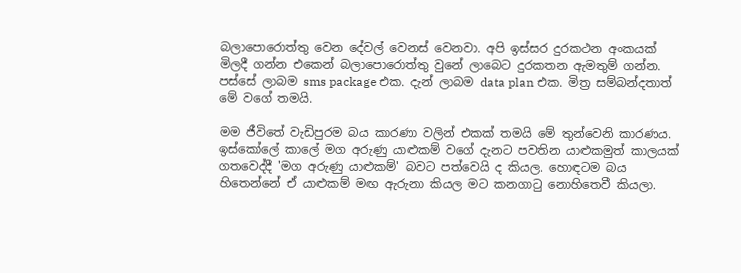බලාපොරොත්තු වෙන දේවල් වෙනස් වෙනවා. අපි ඉස්සර දුරකථන අංකයක් මිලදී ගන්න එකෙන් බලාපොරොත්තු වුනේ ලාබෙට දුරකතන ඇමතුම් ගන්න. පස්සේ ලාබම sms package එක. දැන් ලාබම data plan එක. මිත්‍ර සම්බන්දතාත් මේ වගේ තමයි.

මම ජීවිතේ වැඩිපුරම බය කාරණා වලින් එකක් තමයි මේ තුන්වෙනි කාරණය. ඉස්කෝලේ කාලේ මග අරුණු යාළුකම් වගේ දැනට පවතින යාළුකමුත් කාලයක් ගතවෙද්දී 'මග අරුණු යාළුකම්' බවට පත්වෙයි ද කියල. හොඳටම බය හිතෙන්නේ ඒ යාළුකම් මඟ ඇරුනා කියල මට කනගාටු නොහිතෙවී කියලා.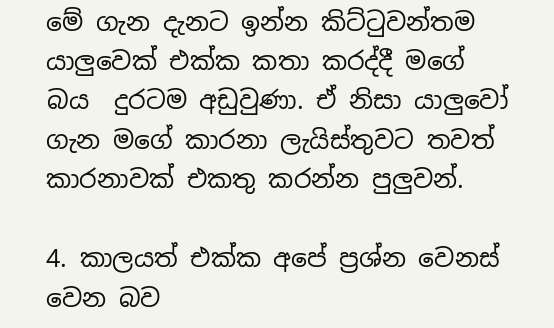මේ ගැන දැනට ඉන්න කිට්ටුවන්තම යාලුවෙක් එක්ක කතා කරද්දී මගේ බය  දුරටම අඩුවුණා. ඒ නිසා යාලුවෝ ගැන මගේ කාරනා ලැයිස්තුවට තවත් කාරනාවක් එකතු කරන්න පුලුවන්.

4. කාලයත් එක්ක අපේ ප්‍රශ්න වෙනස් වෙන බව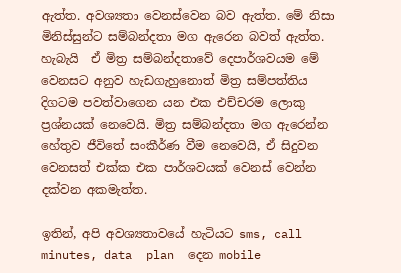ඇත්ත. අවශ්‍යතා වෙනස්වෙන බව ඇත්ත. මේ නිසා මිනිස්සුන්ට සම්බන්දතා මග ඇරෙන බවත් ඇත්ත. හැබැයි  ඒ මිත්‍ර සම්බන්දතාවේ දෙපාර්ශවයම මේ වෙනසට අනුව හැඩගැහුනොත් මිත්‍ර සම්පත්තිය දිගටම පවත්වාගෙන යන එක එච්චරම ලොකු ප්‍රශ්නයක් නෙවෙයි. මිත්‍ර සම්බන්දතා මග ඇරෙන්න හේතුව ජීවිතේ සංකීර්ණ වීම නෙවෙයි, ඒ සිදුවන වෙනසත් එක්ක එක පාර්ශවයක් වෙනස් වෙන්න දක්වන අකමැත්ත.

ඉතින්, අපි අවශ්‍යතාවයේ හැටියට sms, call minutes, data  plan  දෙන mobile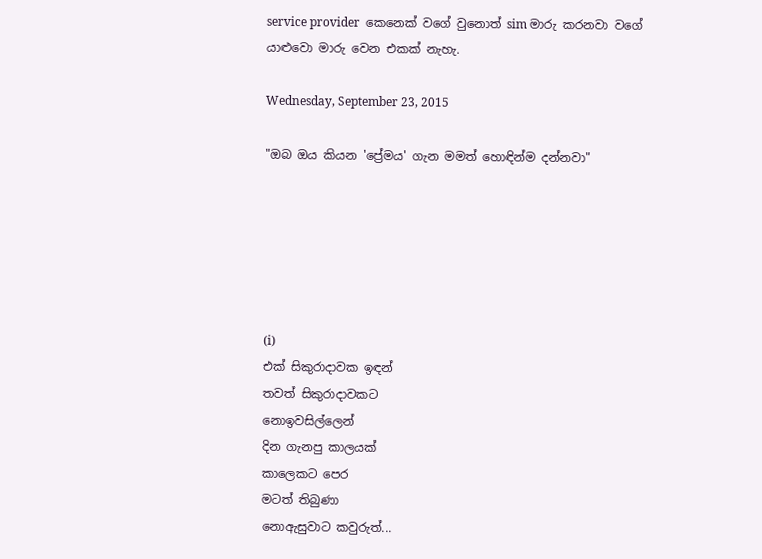service provider  කෙනෙක් වගේ වුනොත් sim මාරු කරනවා වගේ යාළුවො මාරු වෙන එකක් නැහැ.

Wednesday, September 23, 2015

"ඔබ ඔය කියන 'ප්‍රේමය' ගැන මමත් හොඳින්ම දන්නවා"






(i)
එක් සිකුරාදාවක ඉඳන්
තවත් සිකුරාදාවකට
නොඉවසිල්ලෙන්
දින ගැනපු කාලයක්
කාලෙකට පෙර
මටත් තිබුණා
නොඇසුවාට කවුරුත්...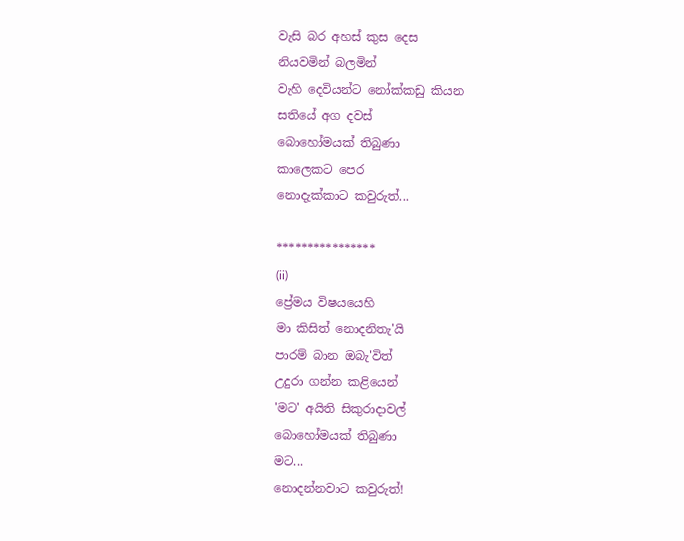වැසි බර අහස් කුස දෙස
නියවමින් බලමින්
වැහි දෙවියන්ට නෝක්කඩු කියන
සතියේ අග දවස්
බොහෝමයක් තිබුණා
කාලෙකට පෙර
නොදැක්කාට කවුරුත්...

****************
(ii)
ප්‍රේමය විෂයයෙහි
මා කිසිත් නොදනිතැ'යි
පාරම් බාන ඔබැ'විත්
උදුරා ගන්න කළියෙන්
'මට' අයිති සිකුරාදාවල්
බොහෝමයක් තිබුණා
මට...
නොදන්නවාට කවුරුත්!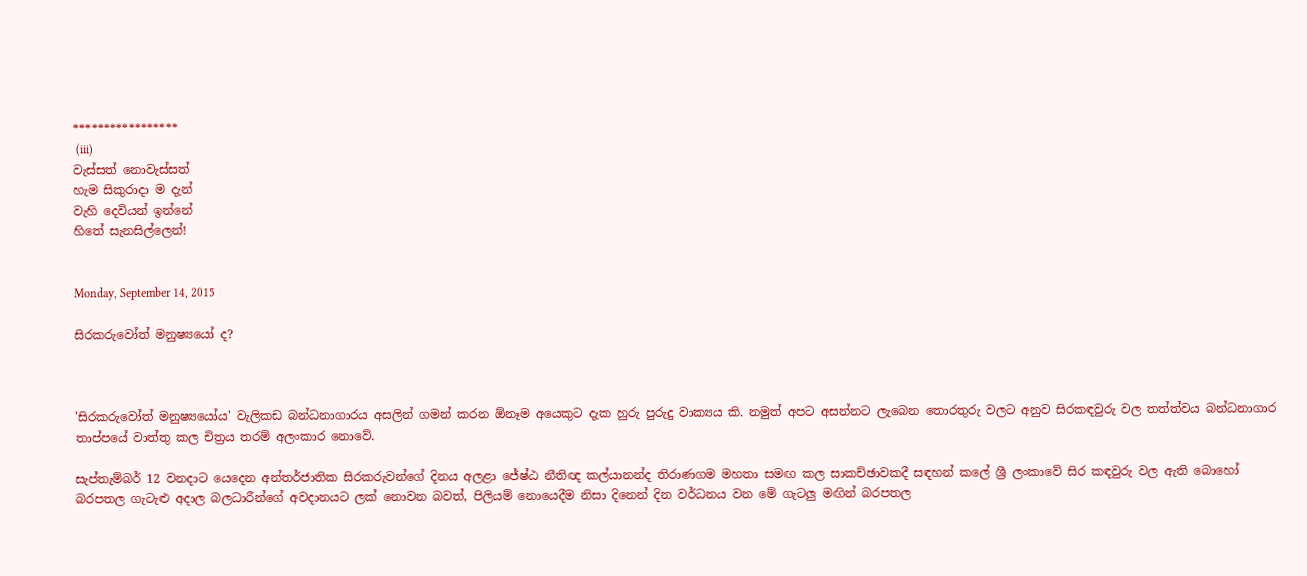*****************
 (iii)
වැස්සත් නොවැස්සත්
හැම සිකුරාදා ම දැන්
වැහි දෙවියන් ඉන්නේ
හිතේ සැනසිල්ලෙන්!


Monday, September 14, 2015

සිරකරුවෝත් මනුෂ්‍යයෝ ද?



'සිරකරුවෝත් මනුෂ්‍යයෝය' වැලිකඩ බන්ධනාගාරය අසලින් ගමන් කරන ඕනෑම අයෙකුට දැක හුරු පුරුදු වාක්‍යය කි. නමුත් අපට අසන්නට ලැබෙන තොරතුරු වලට අනුව සිරකඳවුරු වල තත්ත්වය බන්ධනාගාර තාප්පයේ වාත්තු කල චිත්‍රය තරම් අලංකාර නොවේ.

සැප්තැම්බර් 12 වනදාට යෙදෙන අන්තර්ජාතික සිරකරුවන්ගේ දිනය අලළා ජේෂ්ඨ නීතිඥ කල්යානන්ද තිරාණගම මහතා සමඟ කල සාකච්ඡාවකදී සඳහන් කලේ ශ්‍රී ලංකාවේ සිර කඳවුරු වල ඇති බොහෝ බරපතල ගැටැළු අදාල බලධාරීන්ගේ අවදානයට ලක් නොවන බවත්, පිලියම් නොයෙදීම නිසා දිනෙන් දින වර්ධනය වන මේ ගැටලු මඟින් බරපතල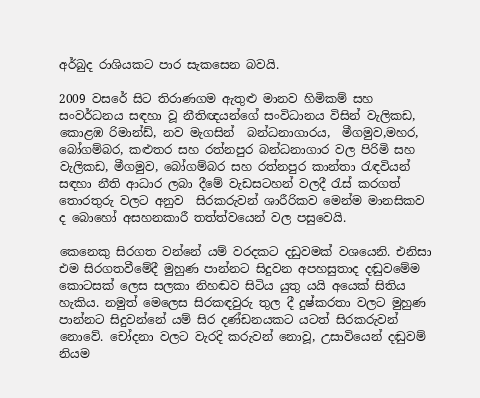අර්බුද රාශියකට පාර සැකසෙන බවයි.

2009 වසරේ සිට තිරාණගම ඇතුළු මානව හිමිකම් සහ සංවර්ධනය සඳහා වූ නීතිඥයන්ගේ සංවිධානය විසින් වැලිකඩ, කොළඹ රිමාන්ඩ්, නව මැගසින්  බන්ධනාගාරය,  මීගමුව,මහර, බෝගම්බර, කළුතර සහ රත්නපුර බන්ධනාගාර වල පිරිමි සහ වැලිකඩ, මීගමුව, බෝගම්බර සහ රත්නපුර කාන්තා රැඳවියන් සඳහා නීති ආධාර ලබා දීමේ වැඩසටහන් වලදී රැස් කරගත් තොරතුරු වලට අනුව  සිරකරුවන් ශාරීරිකව මෙන්ම මානසිකව ද බොහෝ අසහනකාරී තත්ත්වයෙන් වල පසුවෙයි.

කෙනෙකු සිරගත වන්නේ යම් වරදකට දඩුවමක් වශයෙනි. එනිසා එම සිරගතවීමේදී මුහුණ පාන්නට සිදුවන අපහසුතාද දඬුවමේම කොටසක් ලෙස සලකා නිහඬව සිටිය යුතු යයි අයෙක් සිතිය හැකිය. නමුත් මෙලෙස සිරකඳවුරු තුල දී දුෂ්කරතා වලට මුහුණ පාන්නට සිදුවන්නේ යම් සිර දණ්ඩනයකට යටත් සිරකරුවන් නොවේ. චෝදනා වලට වැරදි කරුවන් නොවූ, උසාවියෙන් දඬුවම් නියම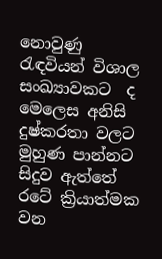නොවුණු රැඳවියන් විශාල සංඛ්‍යාවකට  ද මෙලෙස අනිසි දුෂ්කරතා වලට මුහුණ පාන්නට සිදුව ඇත්තේ රටේ ක්‍රියාත්මක වන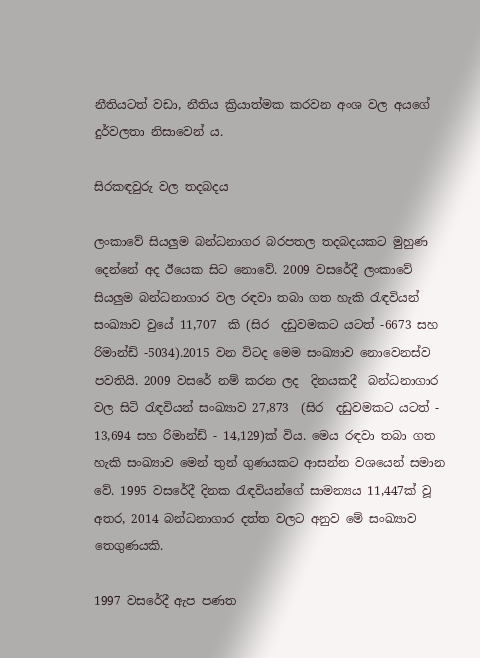නීතියටත් වඩා, නීතිය ක්‍රියාත්මක කරවන අංශ වල අයගේ දුර්වලතා නිසාවෙන් ය.

සිරකඳවුරු වල තදබදය

ලංකාවේ සියලුම බන්ධනාගර බරපතල තදබදයකට මුහුණ දෙන්නේ අද ඊයෙක සිට නොවේ. 2009 වසරේදී ලංකාවේ සියලුම බන්ධනාගාර වල රඳවා තබා ගත හැකි රැඳවියන් සංඛ්‍යාව වුයේ 11,707  කි (සිර  දඩුවමකට යටත් -6673 සහ රිමාන්ඩ් -5034).2015 වන විටද මෙම සංඛ්‍යාව නොවෙනස්ව  පවතියි. 2009 වසරේ නම් කරන ලද  දිනයකදී  බන්ධනාගාර වල සිටි රැඳවියන් සංඛ්‍යාව 27,873  (සිර  දඩුවමකට යටත් - 13,694 සහ රිමාන්ඩ් - 14,129)ක් විය. මෙය රඳවා තබා ගත හැකි සංඛ්‍යාව මෙන් තුන් ගුණයකට ආසන්න වශයෙන් සමාන වේ. 1995 වසරේදී දිනක රැඳවියන්ගේ සාමන්‍යය 11,447ක් වූ අතර, 2014 බන්ධනාගාර දත්ත වලට අනුව මේ සංඛ්‍යාව තෙගුණයකි.

1997 වසරේදී ඇප පණත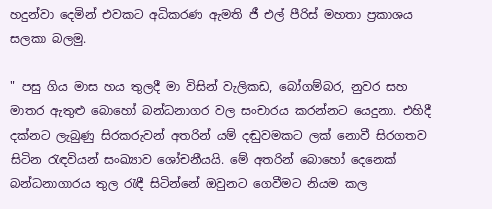හදුන්වා දෙමින් එවකට අධිකරණ ඇමති ජී එල් පීරිස් මහතා ප්‍රකාශය සලකා බලමු.

" පසු ගිය මාස හය තුලදී මා විසින් වැලිකඩ, බෝගම්බර, නුවර සහ මාතර ඇතුළු බොහෝ බන්ධනාගර වල සංචාරය කරන්නට යෙදුනා. එහිදී දක්නට ලැබුණු සිරකරුවන් අතරින් යම් දඬුවමකට ලක් නොවී සිරගතව සිටින රැඳවියන් සංඛ්‍යාව ශෝචනීයයි. මේ අතරින් බොහෝ දෙනෙක් බන්ධනාගාරය තුල රැඳී සිටින්නේ ඔවුනට ගෙවීමට නියම කල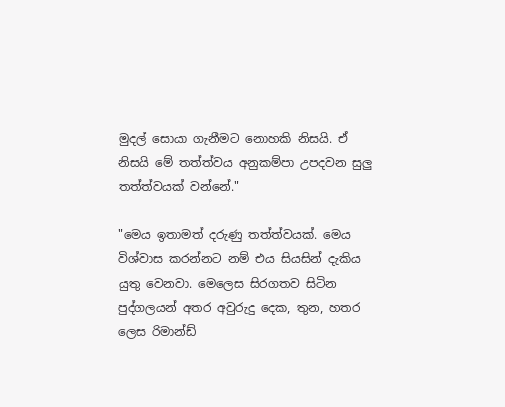මුදල් සොයා ගැනීමට නොහකි නිසයි. ඒ නිසයි මේ තත්ත්වය අනුකම්පා උපදවන සුලු තත්ත්වයක් වන්නේ."

"මෙය ඉතාමත් දරුණු තත්ත්වයක්. මෙය විශ්වාස කරන්නට නම් එය සියසින් දැකිය යුතු වෙනවා. මෙලෙස සිරගතව සිටින පුද්ගලයන් අතර අවුරුදු දෙක, තුන, හතර ලෙස රිමාන්ඩ්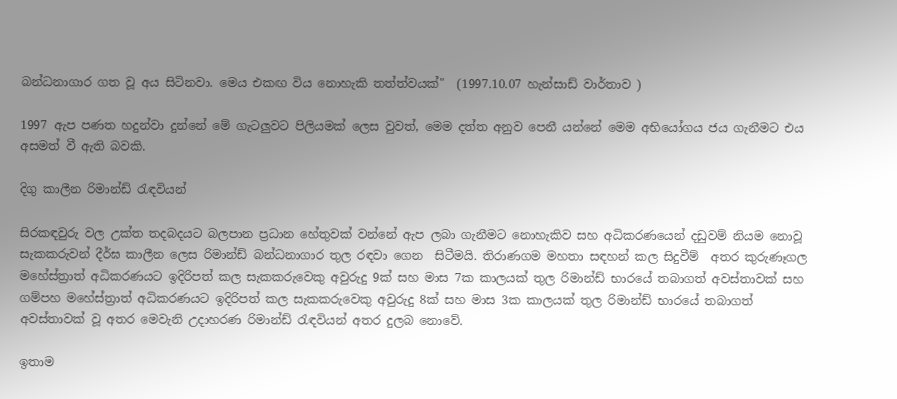බන්ධනාගාර ගත වූ අය සිටිනවා. මෙය එකඟ විය නොහැකි තත්ත්වයක්"  (1997.10.07 හැන්සාඩ් වාර්තාව )

1997 ඇප පණත හදුන්වා දුන්නේ මේ ගැටලුවට පිලියමක් ලෙස වුවත්, මෙම දත්ත අනුව පෙනී යන්නේ මෙම අභියෝගය ජය ගැනීමට එය අසමත් වී ඇති බවකි.

දිගු කාලීන රිමාන්ඩ් රැඳවියන්

සිරකඳවුරු වල උක්ත තදබදයට බලපාන ප්‍රධාන හේතුවක් වන්නේ ඇප ලබා ගැනීමට නොහැකිව සහ අධිකරණයෙන් දඩුවම් නියම නොවූ සැකකරුවන් දීර්ඝ කාලීන ලෙස රිමාන්ඩ් බන්ධනාගාර තුල රඳවා ගෙන  සිටීමයි. තිරාණගම මහතා සඳහන් කල සිදුවීම්  අතර කුරුණෑගල මහේස්ත්‍රාත් අධිකරණයට ඉදිරිපත් කල සැකකරුවෙකු අවුරුදු 9ක් සහ මාස 7ක කාලයක් තුල රිමාන්ඩ් භාරයේ තබාගත් අවස්තාවක් සහ ගම්පහ මහේස්ත්‍රාත් අධිකරණයට ඉදිරිපත් කල සැකකරුවෙකු අවුරුදු 8ක් සහ මාස 3ක කාලයක් තුල රිමාන්ඩ් භාරයේ තබාගත් අවස්තාවක් වූ අතර මෙවැනි උදාහරණ රිමාන්ඩ් රැඳවියන් අතර දුලබ නොවේ.

ඉතාම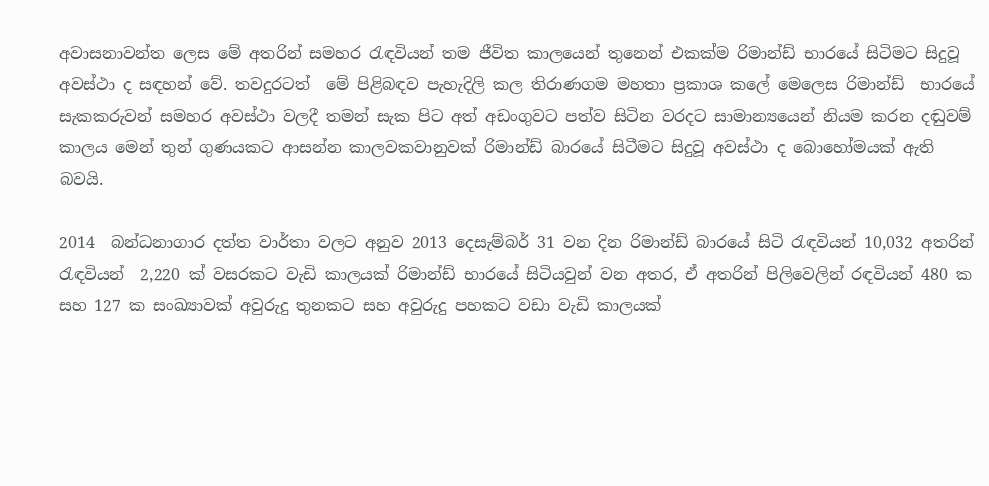අවාසනාවන්ත ලෙස මේ අතරින් සමහර රැඳවියන් තම ජීවිත කාලයෙන් තුනෙන් එකක්ම රිමාන්ඩ් භාරයේ සිටිමට සිදුවූ අවස්ථා ද සඳහන් වේ. තවදුරටත්  මේ පිළිබඳව පැහැදිලි කල තිරාණගම මහතා ප්‍රකාශ කලේ මෙලෙස රිමාන්ඩ්  භාරයේ  සැකකරුවන් සමහර අවස්ථා වලදී තමන් සැක පිට අත් අඩංගුවට පත්ව සිටින වරදට සාමාන්‍යයෙන් නියම කරන දඬුවම් කාලය මෙන් තුන් ගුණයකට ආසන්න කාලවකවානුවක් රිමාන්ඩ් බාරයේ සිටීමට සිදුවූ අවස්ථා ද බොහෝමයක් ඇති බවයි.

2014  බන්ධනාගාර දත්ත වාර්තා වලට අනුව 2013 දෙසැම්බර් 31 වන දින රිමාන්ඩ් බාරයේ සිටි රැඳවියන් 10,032 අතරින් රැඳවියන්  2,220 ක් වසරකට වැඩි කාලයක් රිමාන්ඩ් භාරයේ සිටියවුන් වන අතර, ඒ අතරින් පිලිවෙලින් රඳවියන් 480 ක සහ 127 ක සංඛ්‍යාවක් අවුරුදු තුනකට සහ අවුරුදු පහකට වඩා වැඩි කාලයක්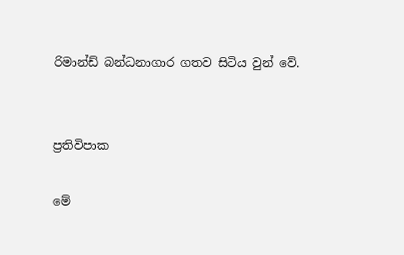රිමාන්ඩ් බන්ධනාගාර ගතව සිටිය වුන් වේ.


ප්‍රතිවිපාක

මේ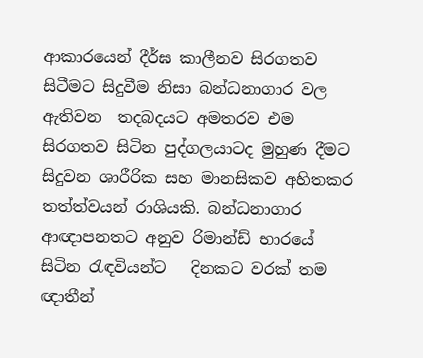ආකාරයෙන් දීර්ඝ කාලීනව සිරගතව සිටීමට සිදුවීම නිසා බන්ධනාගාර වල ඇතිවන  තදබදයට අමතරව එම සිරගතව සිටින පුද්ගලයාටද මුහුණ දීමට සිදුවන ශාරීරික සහ මානසිකව අහිතකර තත්ත්වයන් රාශියකි. බන්ධනාගාර ආඥාපනතට අනුව රිමාන්ඩ් භාරයේ සිටින රැඳවියන්ට   දිනකට වරක් තම ඥාතීන්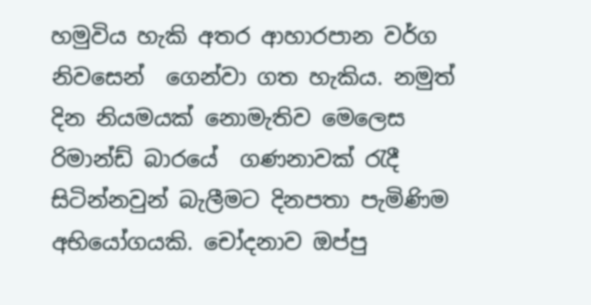හමුවිය හැකි අතර ආහාරපාන වර්ග නිවසෙන්  ගෙන්වා ගත හැකිය. නමුත් දින නියමයක් නොමැතිව මෙලෙස රිමාන්ඩ් බාරයේ  ගණනාවක් රැදී සිටින්නවුන් බැලීමට දිනපතා පැමිණිම අභියෝගයකි. චෝදනාව ඔප්පු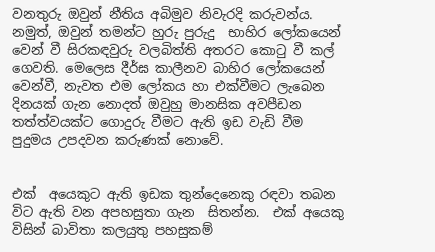වනතුරු ඔවුන් නීතිය අබිමුව නිවැරදි කරුවන්ය. නමුත්, ඔවුන් තමන්ට හුරු පුරුදු  භාහිර ලෝකයෙන් වෙන් වී සිරකඳවුරු වලබිත්ති අතරට කොටු වී කල් ගෙවති. මෙලෙස දීර්ඝ කාලීනව බාහිර ලෝකයෙන් වෙන්වී, නැවත එම ලෝකය හා එක්වීමට ලැබෙන දිනයක් ගැන නොදත් ඔවුහු මානසික අවපීඩන තත්ත්වයක්ට ගොදුරු වීමට ඇති ඉඩ වැඩි වීම පුදුමය උපදවන කරුණක් නොවේ.


එක්  අයෙකුට ඇති ඉඩක තුන්දෙනෙකු රඳවා තබන විට ඇති වන අපහසුතා ගැන  සිතන්න.  එක් අයෙකු විසින් බාවිතා කලයුතු පහසුකම්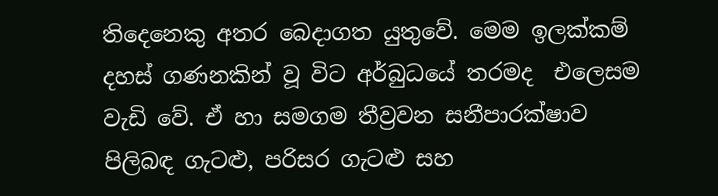තිදෙනෙකු අතර බෙදාගත යුතුවේ. මෙම ඉලක්කම් දහස් ගණනකින් වූ විට අර්බුධයේ තරමද  එලෙසම වැඩි වේ. ඒ හා සමගම තීව්‍රවන සනීපාරක්ෂාව පිලිබඳ ගැටළු, පරිසර ගැටළු සහ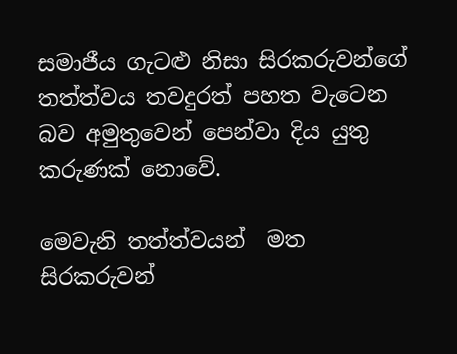සමාජීය ගැටළු නිසා සිරකරුවන්ගේ තත්ත්වය තවදුරත් පහත වැටෙන බව අමුතුවෙන් පෙන්වා දිය යුතු කරුණක් නොවේ.

මෙවැනි තත්ත්වයන්  මත  සිරකරුවන්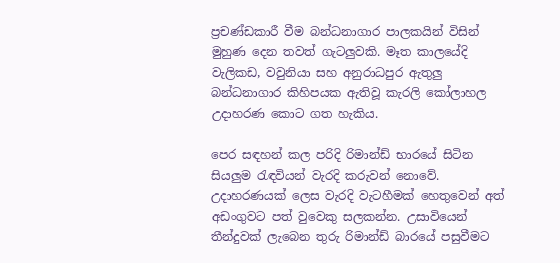ප්‍රචණ්ඩකාරී වීම බන්ධනාගාර පාලකයින් විසින් මුහුණ දෙන තවත් ගැටලුවකි. මෑත කාලයේදි වැලිකඩ, වවුනියා සහ අනුරාධපුර ඇතුලු බන්ධනාගාර කිහිපයක ඇතිවූ කැරලි කෝලාහල උදාහරණ කොට ගත හැකිය.

පෙර සඳහන් කල පරිදි රිමාන්ඩ් භාරයේ සිටින සියලුම රැඳවියන් වැරදි කරුවන් නොවේ. උදාහරණයක් ලෙස වැරදි වැටහීමක් හෙතුවෙන් අත් අඩංගුවට පත් වුවෙකු සලකන්න. උසාවියෙන් තීන්දුවක් ලැබෙන තුරු රිමාන්ඩ් බාරයේ පසුවීමට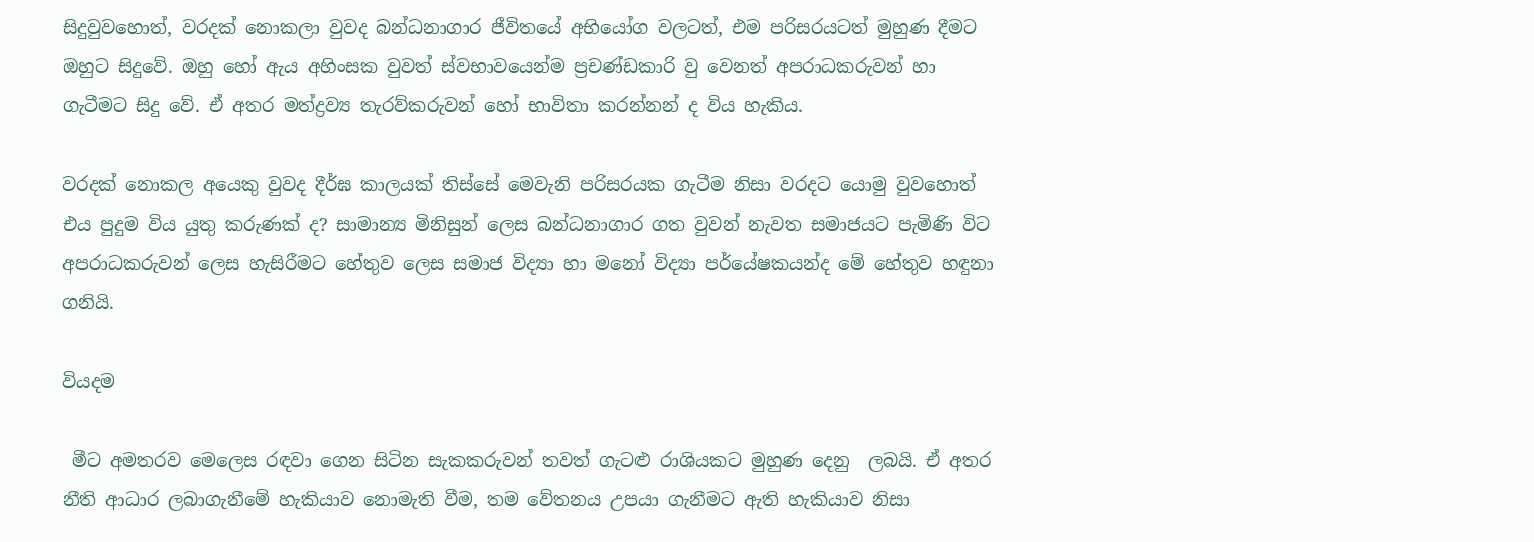සිදුවුවහොත්, වරදක් නොකලා වුවද බන්ධනාගාර ජීවිතයේ අභියෝග වලටත්, එම පරිසරයටත් මුහුණ දීමට ඔහුට සිදුවේ. ඔහු හෝ ඇය අහිංසක වුවත් ස්වභාවයෙන්ම ප්‍රචණ්ඩකාරි වු වෙනත් අපරාධකරුවන් හා ගැටීමට සිදු වේ. ඒ අතර මත්ද්‍රව්‍ය තැරව්කරුවන් හෝ භාවිතා කරන්නන් ද විය හැකිය.

වරදක් නොකල අයෙකු වුවද දීර්ඝ කාලයක් තිස්සේ මෙවැනි පරිසරයක ගැටීම නිසා වරදට යොමු වුවහොත් එය පුදුම විය යුතු කරුණක් ද? සාමාන්‍ය මිනිසුන් ලෙස බන්ධනාගාර ගත වුවන් නැවත සමාජයට පැමිණි විට අපරාධකරුවන් ලෙස හැසිරීමට හේතුව ලෙස සමාජ විද්‍යා හා මනෝ විද්‍යා පර්යේෂකයන්ද මේ හේතුව හඳුනා ගනියි.

වියදම

 මීට අමතරව මෙලෙස රඳවා ගෙන සිටින සැකකරුවන් තවත් ගැටළු රාශියකට මුහුණ දෙනු  ලබයි. ඒ අතර නීති ආධාර ලබාගැනීමේ හැකියාව නොමැති වීම, තම වේතනය උපයා ගැනීමට ඇති හැකියාව නිසා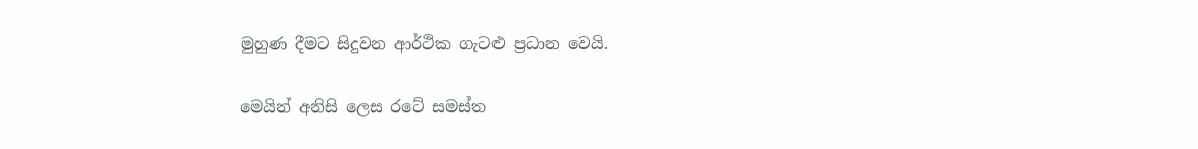මුහුණ දීමට සිදුවන ආර්ථික ගැටළු ප්‍රධාන වෙයි.

මෙයින් අනිසි ලෙස රටේ සමස්ත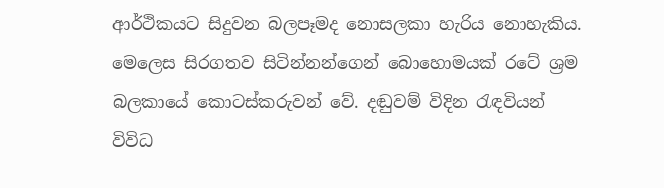ආර්ථිකයට සිදුවන බලපෑමද නොසලකා හැරිය නොහැකිය. මෙලෙස සිරගතව සිටින්නන්ගෙන් බොහොමයක් රටේ ශ්‍රම බලකායේ කොටස්කරුවන් වේ. දඬුවම් විදින රැඳවියන් විවිධ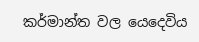කර්මාන්ත වල යෙදෙවිය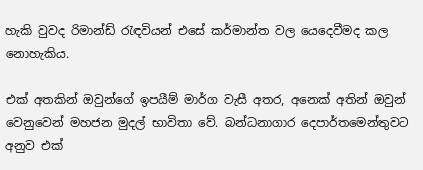හැකි වුවද රිමාන්ඩ් රැඳවියන් එසේ කර්මාන්ත වල යෙදෙවීමද කල නොහැකිය.

එක් අතකින් ඔවුන්ගේ ඉපයීම් මාර්ග වැසී අතර, අනෙක් අතින් ඔවුන් වෙනුවෙන් මහජන මුදල් භාවිතා වේ. බන්ධනාගාර දෙපාර්තමෙන්තුවට අනුව එක්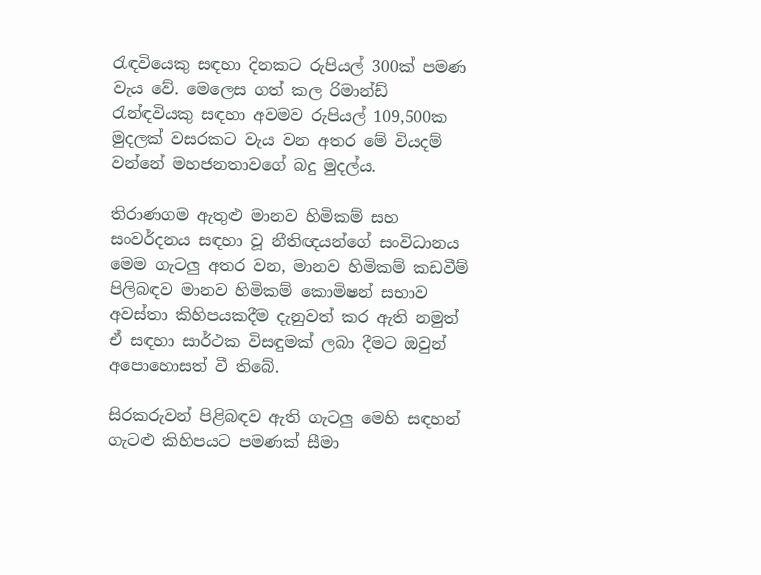රැඳවියෙකු සඳහා දිනකට රුපියල් 300ක් පමණ වැය වේ. මෙලෙස ගත් කල රිමාන්ඩ් රැන්ඳවියකු සඳහා අවමව රුපියල් 109,500ක මුදලක් වසරකට වැය වන අතර මේ වියදම් වන්නේ මහජනතාවගේ බදු මුදල්ය.

තිරාණගම ඇතුළු මානව හිමිකම් සහ සංවර්දනය සඳහා වූ නීතිඥයන්ගේ සංවිධානය මෙම ගැටලු අතර වන, මානව හිමිකම් කඩවීම් පිලිබඳව මානව හිමිකම් කොමිෂන් සභාව අවස්තා කිහිපයකදීම දැනුවත් කර ඇති නමුත් ඒ සඳහා සාර්ථක විසඳුමක් ලබා දීමට ඔවුන් අපොහොසත් වී තිබේ.

සිරකරුවන් පිළිබඳව ඇති ගැටලු මෙහි සඳහන් ගැටළු කිහිපයට පමණක් සීමා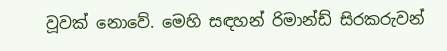වූවක් නොවේ. මෙහි සඳහන් රිමාන්ඩ් සිරකරුවන්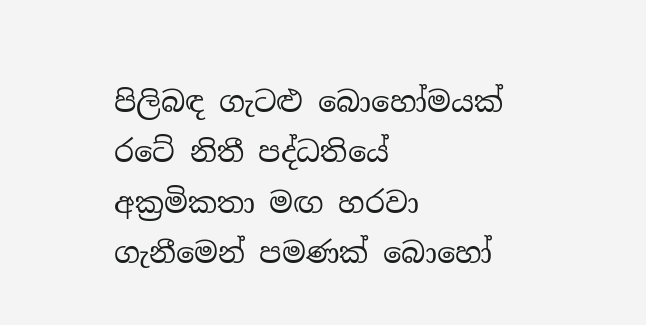පිලිබඳ ගැටළු බොහෝමයක් රටේ නිතී පද්ධතියේ අක්‍රමිකතා මඟ හරවා ගැනීමෙන් පමණක් බොහෝ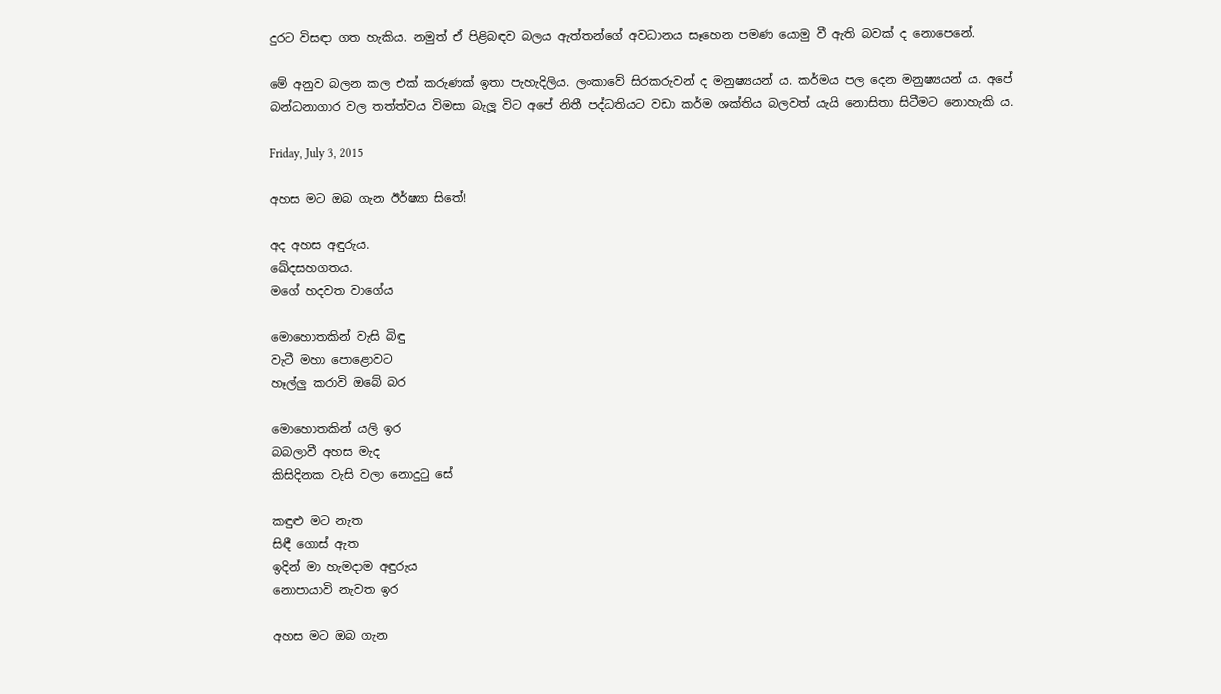දුරට විසඳා ගත හැකිය. නමුත් ඒ පිළිබඳව බලය ඇත්තන්ගේ අවධානය සෑහෙන පමණ යොමු වී ඇති බවක් ද නොපෙනේ.

මේ අනුව බලන කල එක් කරුණක් ඉතා පැහැදිලිය. ලංකාවේ සිරකරුවන් ද මනුෂ්‍යයන් ය. කර්මය පල දෙන මනුෂ්‍යයන් ය. අපේ බන්ධනාගාර වල තත්ත්වය විමසා බැලූ විට අපේ නිතී පද්ධතියට වඩා කර්ම ශක්තිය බලවත් යැයි නොසිතා සිටීමට නොහැකි ය.

Friday, July 3, 2015

අහස මට ඔබ ගැන ඊර්ෂ්‍යා සිතේ!

අද අහස අඳුරුය.
ඛේදසහගතය.
මගේ හදවත වාගේය

මොහොතකින් වැසි බිඳු
වැටී මහා පොළොවට
හෑල්ලු කරාවි ඔබේ බර

මොහොතකින් යලි ඉර
බබලාවී අහස මැද
කිසිදිනක වැසි වලා නොදුටු සේ

කඳුළු මට නැත
සිඳී ගොස් ඇත
ඉදින් මා හැමදාම අඳුරුය
නොපායාවි නැවත ඉර

අහස මට ඔබ ගැන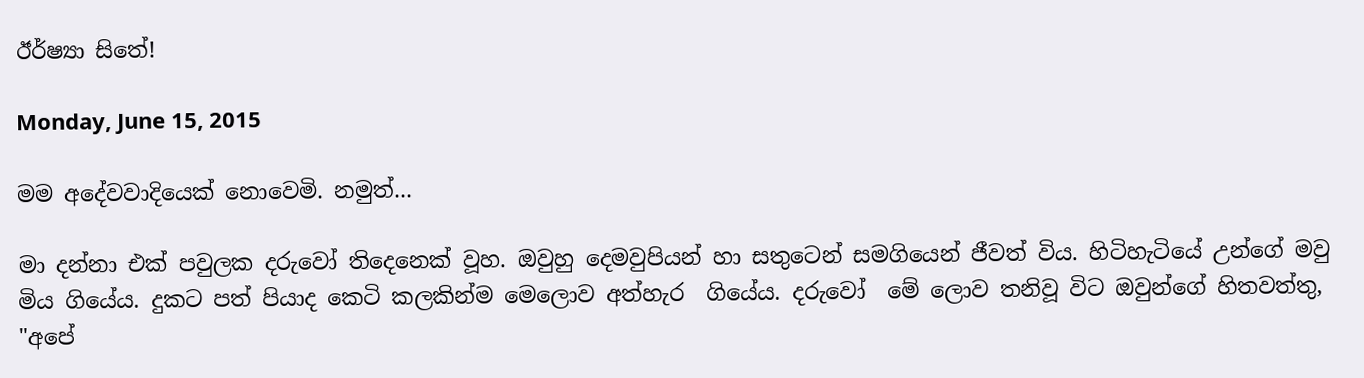ඊර්ෂ්‍යා සිතේ!

Monday, June 15, 2015

මම අදේවවාදියෙක් නොවෙමි. නමුත්...

මා දන්නා එක් පවුලක දරුවෝ තිදෙනෙක් වූහ. ඔවුහු දෙමවුපියන් හා සතුටෙන් සමගියෙන් ජීවත් විය. හිටිහැටියේ උන්ගේ මවු මිය ගියේය. දුකට පත් පියාද කෙටි කලකින්ම මෙලොව අත්හැර  ගියේය. දරුවෝ  මේ ලොව තනිවූ විට ඔවුන්ගේ හිතවත්තු, "අපේ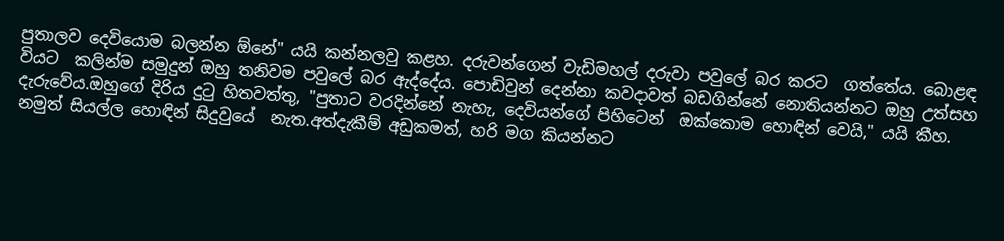පුතාලව දෙවියොම බලන්න ඕනේ" යයි කන්නලවු කළහ. දරුවන්ගෙන් වැඩිමහල් දරුවා පවුලේ බර කරට  ගත්තේය. බොළඳ වියට  කලින්ම සමුදුන් ඔහු තනිවම පවුලේ බර ඇද්දේය. පොඩිවුන් දෙන්නා කවදාවත් බඩගින්නේ නොතියන්නට ඔහු උත්සහ  දැරුවේය.ඔහුගේ දිරිය දුටු හිතවත්තු, "පුතාට වරදින්නේ නැහැ, දෙවියන්ගේ පිහිටෙන්  ඔක්කොම හොඳින් වෙයි," යයි කීහ. නමුත් සියල්ල හොඳින් සිදුවුයේ  නැත.අත්දැකීම් අඩුකමත්, හරි මග කියන්නට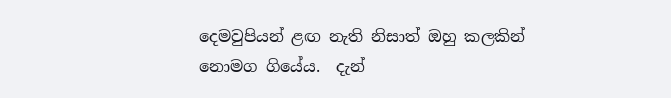දෙමවුපියන් ළඟ නැති නිසාත් ඔහු කලකින් නොමග ගියේය.  දැන්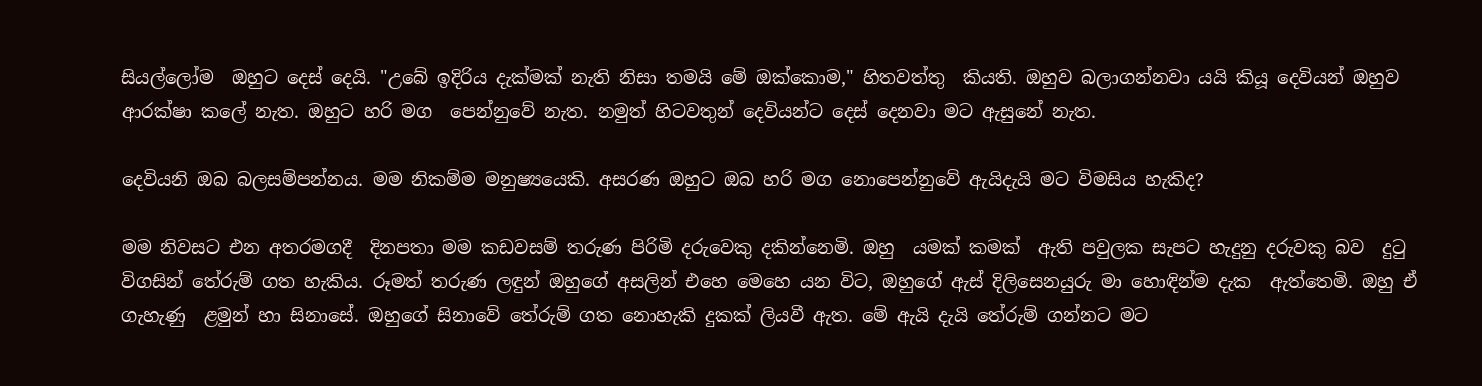සියල්ලෝම  ඔහුට දෙස් දෙයි. "උබේ ඉදිරිය දැක්මක් නැති නිසා තමයි මේ ඔක්කොම," හිතවත්තු  කියති. ඔහුව බලාගන්නවා යයි කියූ දෙවියන් ඔහුව ආරක්ෂා කලේ නැත. ඔහුට හරි මග  පෙන්නුවේ නැත. නමුත් හිටවතුන් දෙවියන්ට දෙස් දෙනවා මට ඇසුනේ නැත.

දෙවියනි ඔබ බලසම්පන්නය. මම නිකම්ම මනුෂ්‍යයෙකි. අසරණ ඔහුට ඔබ හරි මග නොපෙන්නුවේ ඇයිදැයි මට විමසිය හැකිද?

මම නිවසට එන අතරමගදී  දිනපතා මම කඩවසම් තරුණ පිරිමි දරුවෙකු දකින්නෙමි. ඔහු  යමක් කමක්  ඇති පවුලක සැපට හැදුනු දරුවකු බව  දුටු විගසින් තේරුම් ගත හැකිය. රූමත් තරුණ ලඳුන් ඔහුගේ අසලින් එහෙ මෙහෙ යන විට, ඔහුගේ ඇස් දිලිසෙනයුරු මා හොඳින්ම දැක  ඇත්තෙමි. ඔහු ඒ ගැහැණු  ළමුන් හා සිනාසේ. ඔහුගේ සිනාවේ තේරුම් ගත නොහැකි දුකක් ලියවී ඇත. මේ ඇයි දැයි තේරුම් ගන්නට මට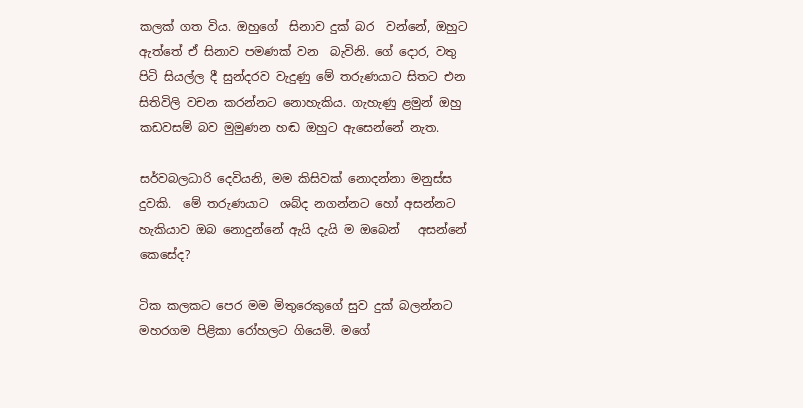කලක් ගත විය. ඔහුගේ  සිනාව දුක් බර  වන්නේ, ඔහුට ඇත්තේ ඒ සිනාව පමණක් වන  බැවිනි. ගේ දොර, වතු පිටි සියල්ල දී සුන්දරව වැදුණු මේ තරුණයාට සිතට එන සිතිවිලි වචන කරන්නට නොහැකිය. ගැහැණු ළමුන් ඔහු කඩවසම් බව මුමුණන හඬ ඔහුට ඇසෙන්නේ නැත.

සර්වබලධාරි දෙවියනි, මම කිසිවක් නොදන්නා මනුස්ස දුවකි.  මේ තරුණයාට  ශබ්ද නගන්නට හෝ අසන්නට හැකියාව ඔබ නොදුන්නේ ඇයි දැයි ම ඔබෙන්   අසන්නේ  කෙසේද?

ටික කලකට පෙර මම මිතුරෙකුගේ සුව දුක් බලන්නට මහරගම පිළිකා රෝහලට ගියෙමි. මගේ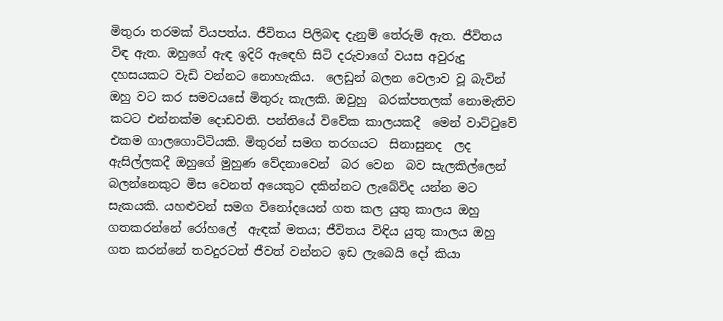මිතුරා තරමක් වියපත්ය. ජීවිතය පිලිබඳ දැනුම් තේරුම් ඇත. ජීවිතය විඳ ඇත. ඔහුගේ ඇඳ ඉදිරි ඇඳෙහි සිටි දරුවාගේ වයස අවුරුදු දහසයකට වැඩි වන්නට නොහැකිය.  ලෙඩුන් බලන වෙලාව වූ බැවින් ඔහු වට කර සමවයසේ මිතුරු කැලකි. ඔවුහු  බරක්පතලක් නොමැතිව කටට එන්නක්ම දොඩවති. පන්තියේ විවේක කාලයකදී  මෙන් වාට්ටුවේ  එකම ගාලගොට්ටියකි. මිතුරන් සමග තරගයට  සිනාසුනද  ලද ඇසිල්ලකදී ඔහුගේ මුහුණ වේදනාවෙන්  බර වෙන  බව සැලකිල්ලෙන් බලන්නෙකුට මිස වෙනත් අයෙකුට දකින්නට ලැබේවිද යන්න මට සැකයකි. යහළුවන් සමග විනෝදයෙන් ගත කල යුතු කාලය ඔහු ගතකරන්නේ රෝහලේ  ඇඳක් මතය; ජීවිතය විඳිය යුතු කාලය ඔහු ගත කරන්නේ තවදුරටත් ජීවත් වන්නට ඉඩ ලැබෙයි දෝ කියා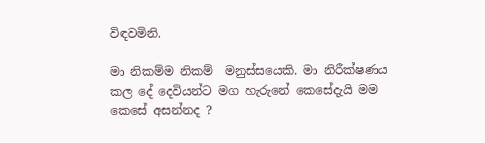විඳවමිනි.

මා නිකම්ම නිකම්  මනුස්සයෙකි. මා නිරීක්ෂණය කල දේ දෙවියන්ට මග හැරුනේ කෙසේදැයි මම කෙසේ අසන්නද ?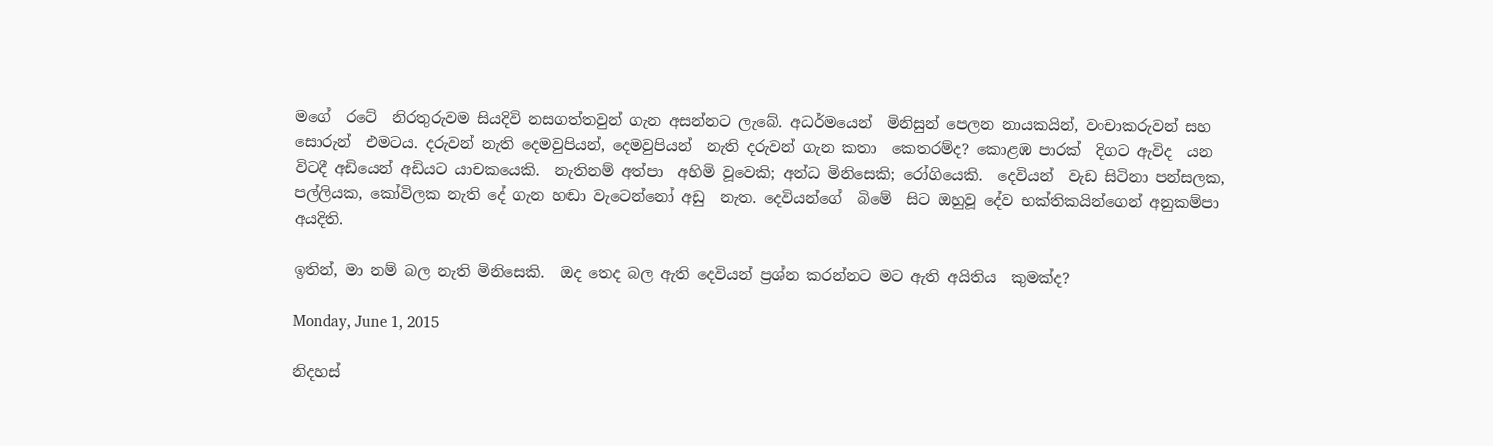මගේ  රටේ  නිරතුරුවම සියදිවි නසගත්තවුන් ගැන අසන්නට ලැබේ. අධර්මයෙන්  මිනිසුන් පෙලන නායකයින්, වංචාකරුවන් සහ සොරුන්  එමටය. දරුවන් නැති දෙමවුපියන්, දෙමවුපියන්  නැති දරුවන් ගැන කතා  කෙතරම්ද? කොළඹ පාරක්  දිගට ඇවිද  යන විටදී අඩියෙන් අඩියට යාචකයෙකි.  නැතිනම් අත්පා  අහිමි වූවෙකි; අන්ධ මිනිසෙකි; රෝගියෙකි.  දෙවියන්  වැඩ සිටිනා පන්සලක, පල්ලියක, කෝවිලක නැති දේ ගැන හඬා වැටෙන්නෝ අඩු  නැත. දෙවියන්ගේ  බිමේ  සිට ඔහුවූ දේව භක්තිකයින්ගෙන් අනුකම්පා අයදිති.

ඉතින්, මා නම් බල නැති මිනිසෙකි.  ඔද තෙද බල ඇති දෙවියන් ප්‍රශ්න කරන්නට මට ඇති අයිතිය  කුමක්ද?

Monday, June 1, 2015

නිදහස්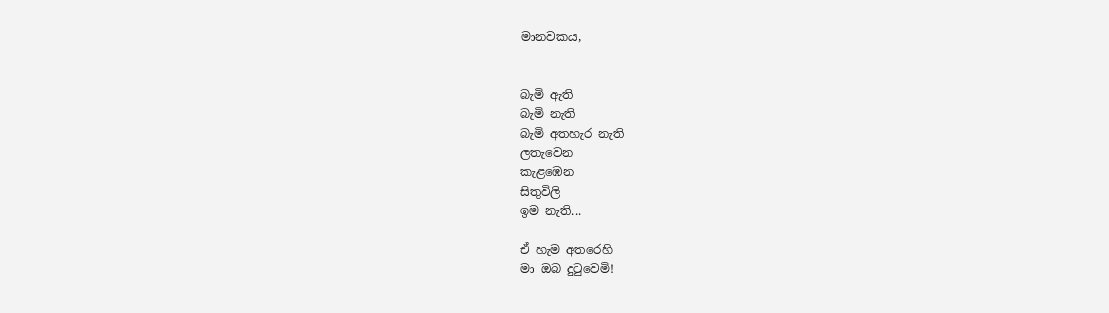මානවකය,


බැමි ඇති
බැමි නැති
බැමි අතහැර නැති
ලතැවෙන
කැළඹෙන
සිතුවිලි
ඉම නැති...

ඒ හැම අතරෙහි
මා ඔබ දුටුවෙමි!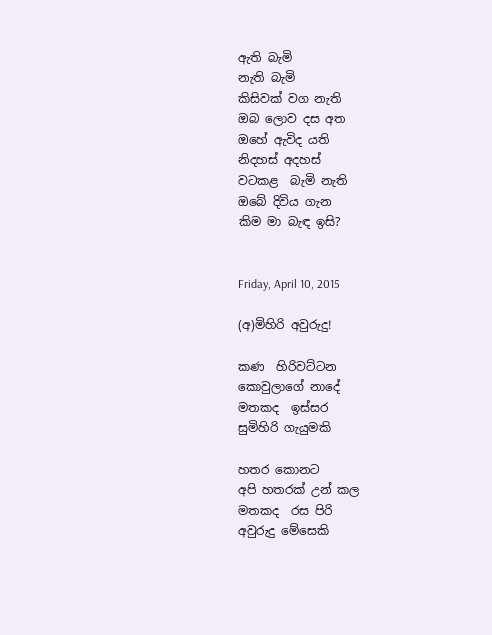ඇති බැමි
නැති බැමි
කිසිවක් වග නැති
ඔබ ලොව දස අත
ඔහේ ඇවිද යති
නිදහස් අදහස්
වටකළ  බැමි නැති
ඔබේ දිවිය ගැන
කිම මා බැඳ ඉසි?


Friday, April 10, 2015

(අ)මිහිරි අවුරුදු!

කණ  හිරිවට්ටන
කොවුලාගේ නාදේ
මතකද  ඉස්සර
සුමිහිරි ගැයුමකි

හතර කොනට
අපි හතරක් උන් කල
මතකද  රස පිරි
අවුරුදු මේසෙකි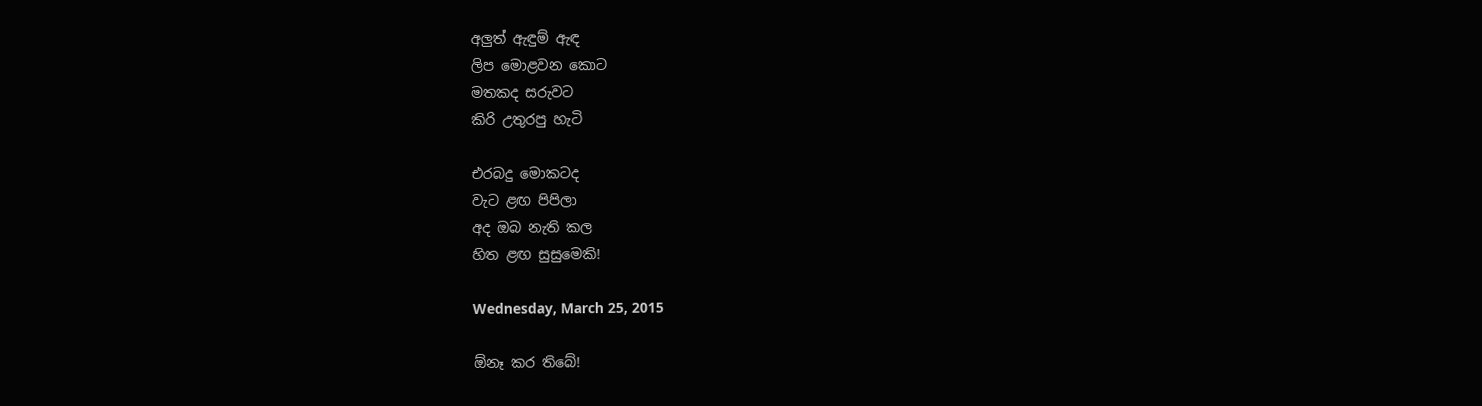අලුත් ඇඳුම් ඇඳ
ලිප මොළවන කොට
මතකද සරුවට
කිරි උතුරපු හැටි

එරබදු මොකටද
වැට ළඟ පිපිලා
අද ඔබ නැති කල
හිත ළඟ සුසුමෙකි!

Wednesday, March 25, 2015

ඕනෑ කර තිබේ!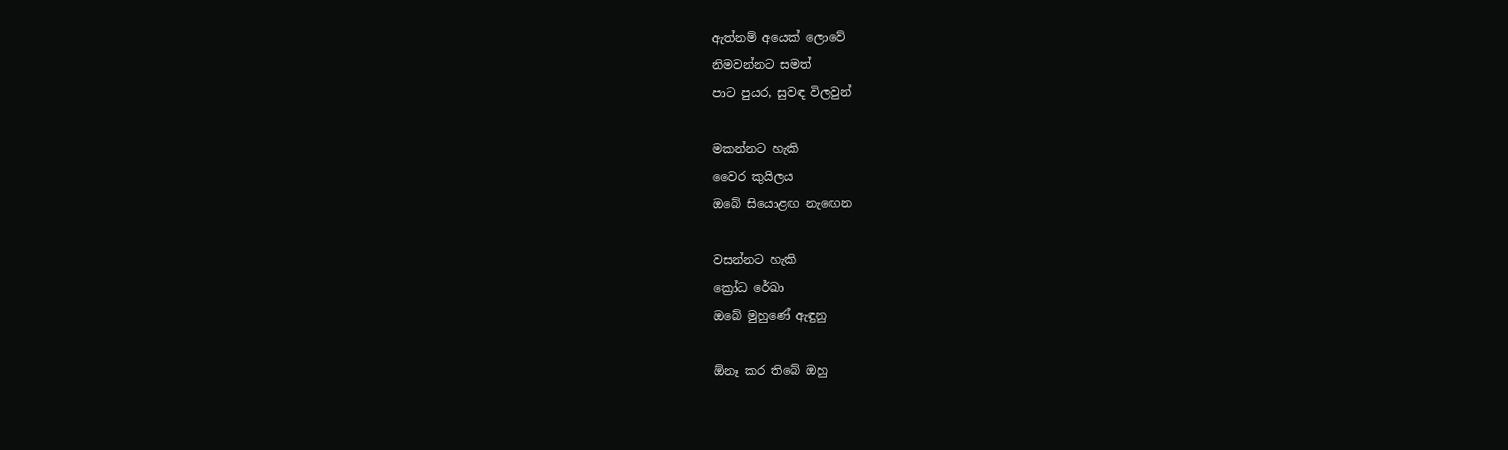ඇත්නම් අයෙක් ලොවේ
නිමවන්නට සමත්
පාට පුයර, සුවඳ විලවුන්

මකන්නට හැකි
වෛර කුයිලය
ඔබේ සියොළඟ නැඟෙන

වසන්නට හැකි
ක්‍රෝධ රේඛා
ඔබේ මුහුණේ ඇඳුනු

ඕනෑ කර තිබේ ඔහු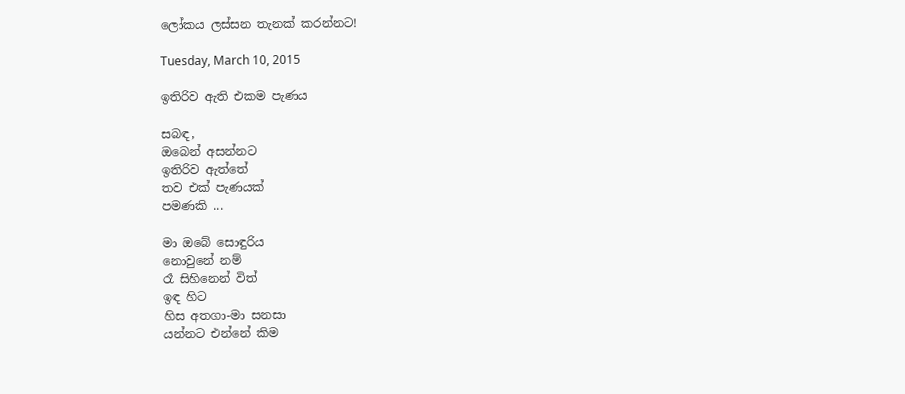ලෝකය ලස්සන තැනක් කරන්නට!

Tuesday, March 10, 2015

ඉතිරිව ඇති එකම පැණය

සබඳ,
ඔබෙන් අසන්නට
ඉතිරිව ඇත්තේ
තව එක් පැණයක්
පමණකි ...

මා ඔබේ සොඳුරිය
නොවුනේ නම්
රෑ සිහිනෙන් විත්
ඉඳ හිට
හිස අතගා-මා සනසා
යන්නට එන්නේ කිම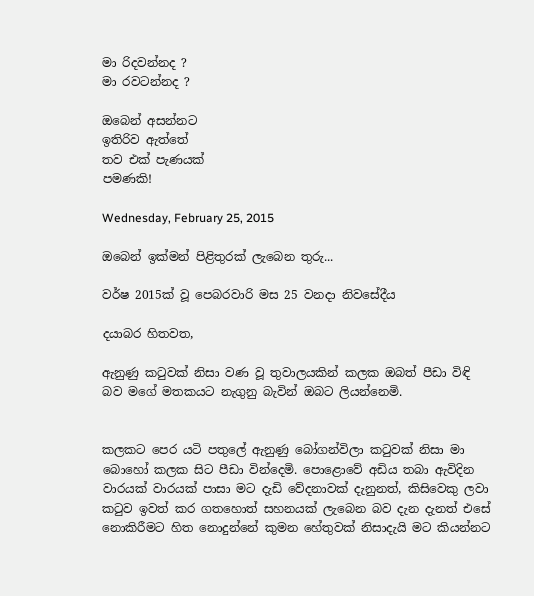මා රිදවන්නද ?
මා රවටන්නද ?

ඔබෙන් අසන්නට
ඉතිරිව ඇත්තේ
තව එක් පැණයක්
පමණකි!

Wednesday, February 25, 2015

ඔබෙන් ඉක්මන් පිළිතුරක් ලැබෙන තුරු...

වර්ෂ 2015ක් වූ පෙබරවාරි මස 25 වනදා නිවසේදීය

දයාබර හිතවත,

ඇනුණු කටුවක් නිසා වණ වූ තුවාලයකින් කලක ඔබත් පීඩා විඳි බව මගේ මතකයට නැගුනු බැවින් ඔබට ලියන්නෙමි.


කලකට පෙර යටි පතුලේ ඇනුණු බෝගන්විලා කටුවක් නිසා මා බොහෝ කලක සිට පීඩා වින්දෙමි. පොළොවේ අඩිය තබා ඇවිදින වාරයක් වාරයක් පාසා මට දැඩි වේදනාවක් දැනුනත්, කිසිවෙකු ලවා කටුව ඉවත් කර ගතහොත් සහනයක් ලැබෙන බව දැන දැනත් එසේ නොකිරීමට හිත නොදුන්නේ කුමන හේතුවක් නිසාදැයි මට කියන්නට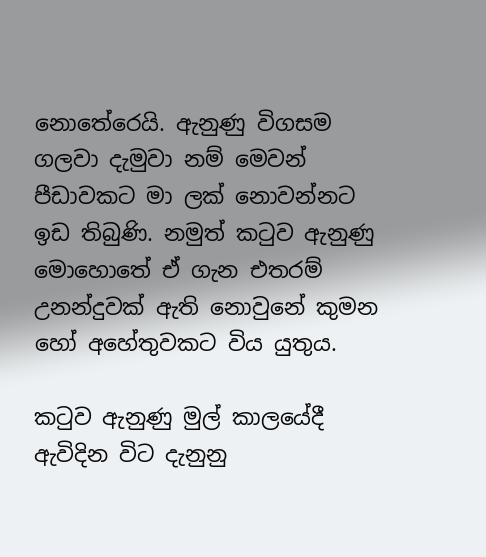නොතේරෙයි. ඇනුණු විගසම ගලවා දැමුවා නම් මෙවන් පීඩාවකට මා ලක් නොවන්නට ඉඩ තිබුණි. නමුත් කටුව ඇනුණු මොහොතේ ඒ ගැන එතරම් උනන්දුවක් ඇති නොවුනේ කුමන හෝ අහේතුවකට විය යුතුය.

කටුව ඇනුණු මුල් කාලයේදී ඇවිදින විට දැනුනු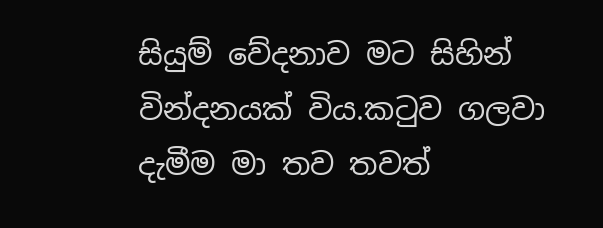සියුම් වේදනාව මට සිහින් වින්දනයක් විය.කටුව ගලවා දැමීම මා තව තවත්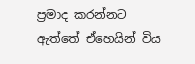ප්‍රමාද කරන්නට ඇත්තේ ඒහෙයින් විය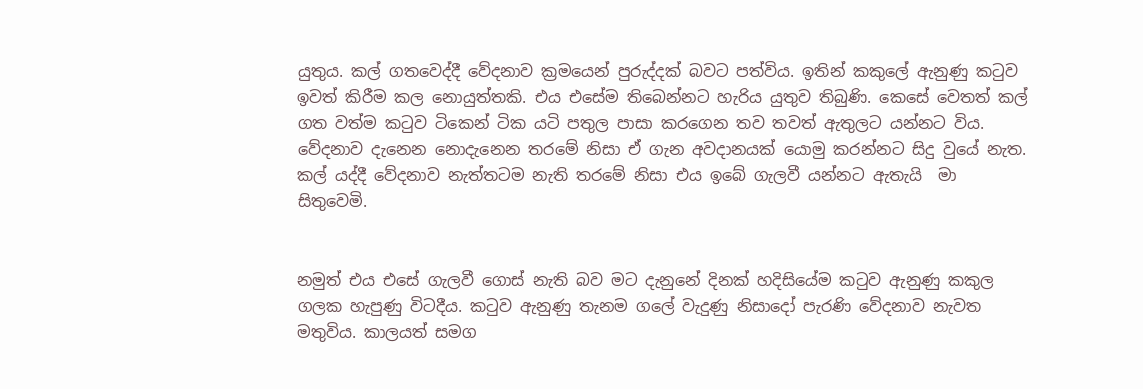යුතුය. කල් ගතවෙද්දී වේදනාව ක්‍රමයෙන් පුරුද්දක් බවට පත්විය. ඉතින් කකුලේ ඇනුණු කටුව ඉවත් කිරීම කල නොයුත්තකි. එය එසේම තිබෙන්නට හැරිය යුතුව තිබුණි. කෙසේ වෙතත් කල් ගත වත්ම කටුව ටිකෙන් ටික යටි පතුල පාසා කරගෙන තව තවත් ඇතුලට යන්නට විය. වේදනාව දැනෙන නොදැනෙන තරමේ නිසා ඒ ගැන අවදානයක් යොමු කරන්නට සිදු වුයේ නැත. කල් යද්දී වේදනාව නැත්තටම නැති තරමේ නිසා එය ඉබේ ගැලවී යන්නට ඇතැයි  මා සිතුවෙමි.


නමුත් එය එසේ ගැලවී ගොස් නැති බව මට දැනුනේ දිනක් හදිසියේම කටුව ඇනුණු කකුල ගලක හැපුණු විටදීය. කටුව ඇනුණු තැනම ගලේ වැදුණු නිසාදෝ පැරණි වේදනාව නැවත මතුවිය. කාලයත් සමග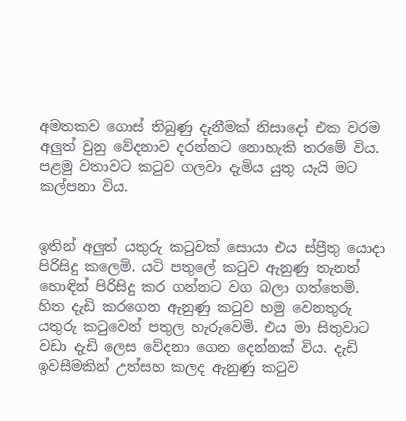අමතකව ගොස් තිබුණු දැනීමක් නිසාදෝ එක වරම අලුත් වුනු වේදනාව දරන්නට නොහැකි තරමේ විය. පළමු වතාවට කටුව ගලවා දැමිය යුතු යැයි මට කල්පනා විය.


ඉතින් අලුත් යතුරු කටුවක් සොයා එය ස්ප්‍රීතු යොදා පිරිසිදු කලෙමි. යටි පතුලේ කටුව ඇනුණු තැනත් හොඳින් පිරිසිදු කර ගන්නට වග බලා ගත්තෙමි. හිත දැඩි කරගෙන ඇනුණු කටුව හමු වෙනතුරු යතුරු කටුවෙන් පතුල හැරුවෙමි. එය මා සිතුවාට වඩා දැඩි ලෙස වේදනා ගෙන දෙන්නක් විය. දැඩි ඉවසීමකින් උත්සහ කලද ඇනුණු කටුව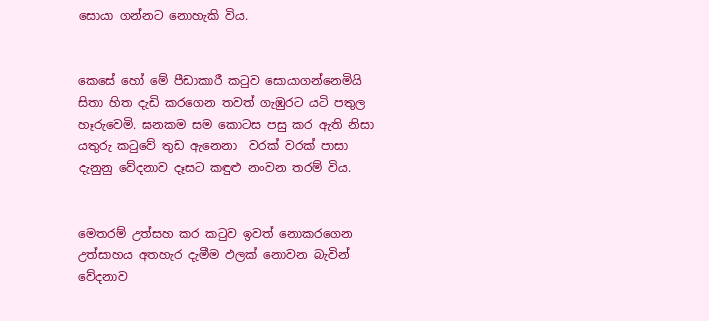සොයා ගන්නට නොහැකි විය.


කෙසේ හෝ මේ පීඩාකාරී කටුව සොයාගන්නෙමියි සිතා හිත දැඩි කරගෙන තවත් ගැඹුරට යටි පතුල හෑරුවෙමි. ඝනකම සම කොටස පසු කර ඇති නිසා යතුරු කටුවේ තුඩ ඇනෙනා  වරක් වරක් පාසා දැනුනු වේදනාව දෑසට කඳුළු නංවන තරම් විය.


මෙතරම් උත්සහ කර කටුව ඉවත් නොකරගෙන උත්සාහය අතහැර දැමීම ඵලක් නොවන බැවින් වේදනාව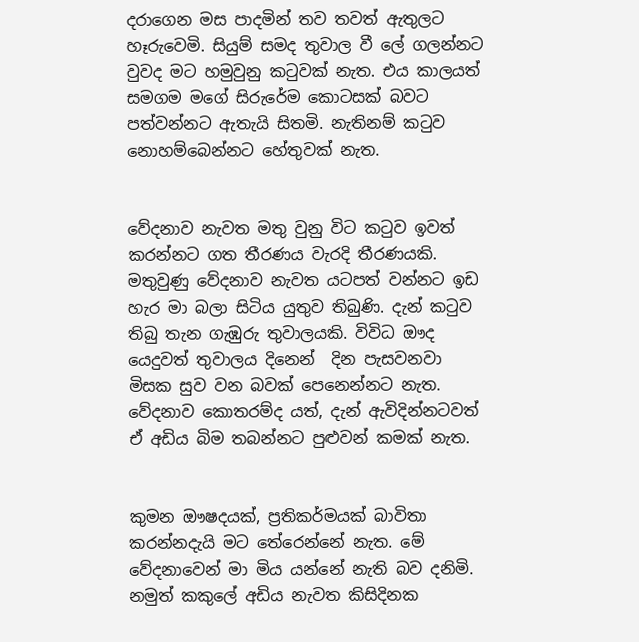දරාගෙන මස පාදමින් තව තවත් ඇතුලට හෑරුවෙමි. සියුම් සමද තුවාල වී ලේ ගලන්නට වුවද මට හමුවුනු කටුවක් නැත. එය කාලයත් සමගම මගේ සිරුරේම කොටසක් බවට පත්වන්නට ඇතැයි සිතමි. නැතිනම් කටුව නොහම්බෙන්නට හේතුවක් නැත.


වේදනාව නැවත මතු වුනු විට කටුව ඉවත් කරන්නට ගත තීරණය වැරදි තීරණයකි. මතුවුණු වේදනාව නැවත යටපත් වන්නට ඉඩ හැර මා බලා සිටිය යුතුව තිබුණි. දැන් කටුව තිබු තැන ගැඹුරු තුවාලයකි. විවිධ ඖද යෙදුවත් තුවාලය දිනෙන්  දින පැසවනවා මිසක සුව වන බවක් පෙනෙන්නට නැත. වේදනාව කොතරම්ද යත්, දැන් ඇවිදින්නටවත් ඒ අඩිය බිම තබන්නට පුළුවන් කමක් නැත.


කුමන ඖෂදයක්, ප්‍රතිකර්මයක් බාවිතා කරන්නදැයි මට තේරෙන්නේ නැත. මේ වේදනාවෙන් මා මිය යන්නේ නැති බව දනිමි. නමුත් කකුලේ අඩිය නැවත කිසිදිනක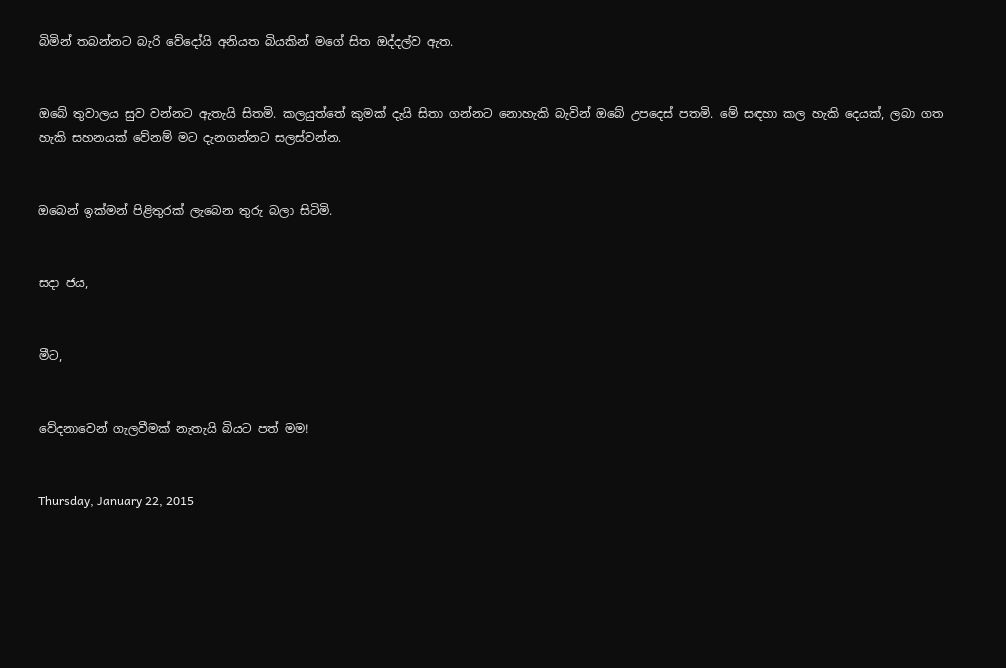බිමින් තබන්නට බැරි වේදෝයි අනියත බියකින් මගේ සිත ඔද්දල්ව ඇත.


ඔබේ තුවාලය සුව වන්නට ඇතැයි සිතමි. කලයුත්තේ කුමක් දැයි සිතා ගන්නට නොහැකි බැවින් ඔබේ උපදෙස් පතමි. මේ සඳහා කල හැකි දෙයක්, ලබා ගත හැකි සහනයක් වේනම් මට දැනගන්නට සලස්වන්න.


ඔබෙන් ඉක්මන් පිළිතුරක් ලැබෙන තුරු බලා සිටිමි.


සදා ජය,


මීට,


වේදනාවෙන් ගැලවීමක් නැතැයි බියට පත් මම!


Thursday, January 22, 2015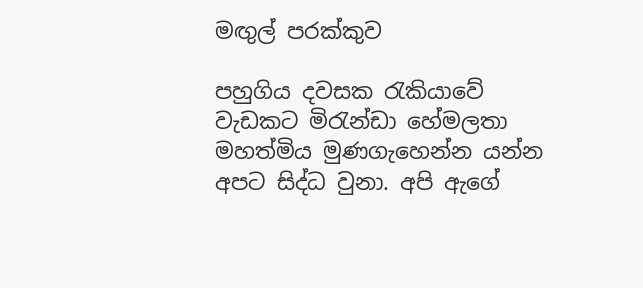මඟුල් පරක්කුව

පහුගිය දවසක රැකියාවේ වැඩකට මිරැන්ඩා හේමලතා මහත්මිය මුණගැහෙන්න යන්න අපට සිද්ධ වුනා. අපි ඇගේ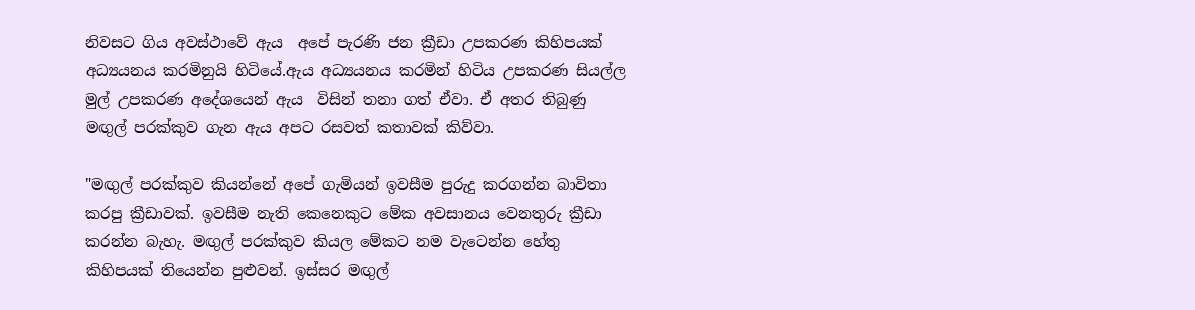නිවසට ගිය අවස්ථාවේ ඇය  අපේ පැරණි ජන ක්‍රීඩා උපකරණ කිහිපයක් අධ්‍යයනය කරමිනුයි හිටියේ.ඇය අධ්‍යයනය කරමින් හිටිය උපකරණ සියල්ල මුල් උපකරණ අදේශයෙන් ඇය  විසින් තනා ගත් ඒවා. ඒ අතර තිබුණු මඟුල් පරක්කුව ගැන ඇය අපට රසවත් කතාවක් කිව්වා.

"මඟුල් පරක්කුව කියන්නේ අපේ ගැමියන් ඉවසීම පුරුදු කරගන්න බාවිතා කරපු ක්‍රීඩාවක්. ඉවසීම නැති කෙනෙකුට මේක අවසානය වෙනතුරු ක්‍රීඩා කරන්න බැහැ. මඟුල් පරක්කුව කියල මේකට නම වැටෙන්න හේතු කිහිපයක් තියෙන්න පුළුවන්. ඉස්සර මඟුල්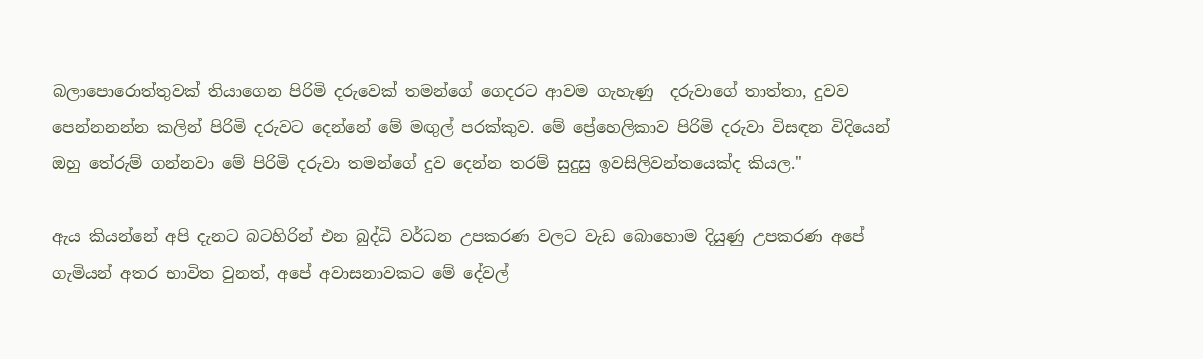බලාපොරොත්තුවක් තියාගෙන පිරිමි දරුවෙක් තමන්ගේ ගෙදරට ආවම ගැහැණු  දරුවාගේ තාත්තා, දුවව පෙන්නනන්න කලින් පිරිමි දරුවට දෙන්නේ මේ මඟුල් පරක්කුව. මේ ප්‍රේහෙලිකාව පිරිමි දරුවා විසඳන විදියෙන් ඔහු තේරුම් ගන්නවා මේ පිරිමි දරුවා තමන්ගේ දුව දෙන්න තරම් සුදුසු ඉවසිලිවන්තයෙක්ද කියල."

ඇය කියන්නේ අපි දැනට බටහිරින් එන බුද්ධි වර්ධන උපකරණ වලට වැඩ බොහොම දියුණු උපකරණ අපේ ගැමියන් අතර භාවිත වුනත්, අපේ අවාසනාවකට මේ දේවල්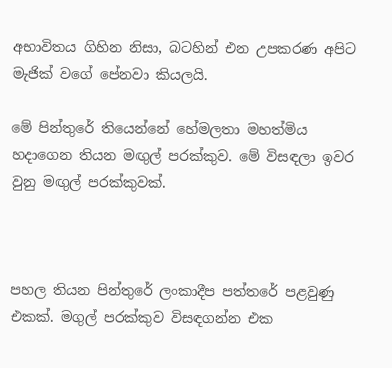අභාවිතය ගිහින නිසා, බටහින් එන උපකරණ අපිට මැජික් වගේ පේනවා කියලයි.

මේ පින්තුරේ තියෙන්නේ හේමලතා මහත්මිය හදාගෙන තියන මඟුල් පරක්කුව. මේ විසඳලා ඉවර වුනු මඟුල් පරක්කුවක්.



පහල තියන පින්තුරේ ලංකාදීප පත්තරේ පළවුණු එකක්. මගුල් පරක්කුව විසඳගන්න එක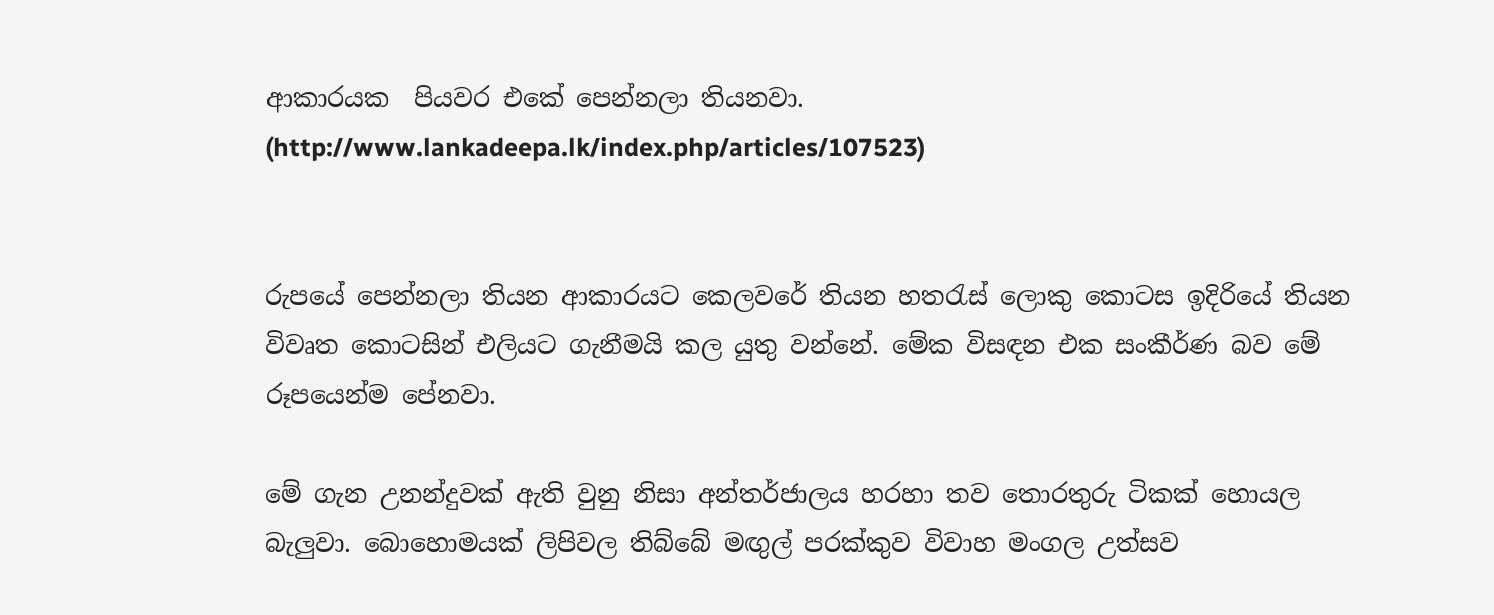ආකාරයක  පියවර එකේ පෙන්නලා තියනවා.
(http://www.lankadeepa.lk/index.php/articles/107523)


රුපයේ පෙන්නලා තියන ආකාරයට කෙලවරේ තියන හතරැස් ලොකු කොටස ඉදිරියේ තියන විවෘත කොටසින් එලියට ගැනීමයි කල යුතු වන්නේ. මේක විසඳන එක සංකීර්ණ බව මේ රූපයෙන්ම පේනවා.

මේ ගැන උනන්දුවක් ඇති වුනු නිසා අන්තර්ජාලය හරහා තව තොරතුරු ටිකක් හොයල බැලුවා. බොහොමයක් ලිපිවල තිබ්බේ මඟුල් පරක්කුව විවාහ මංගල උත්සව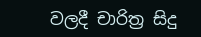වලදී චාරිත්‍ර සිදු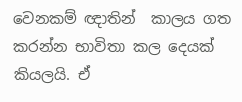වෙනකම් ඥාතින්  කාලය ගත කරන්න භාවිතා කල දෙයක් කියලයි. ඒ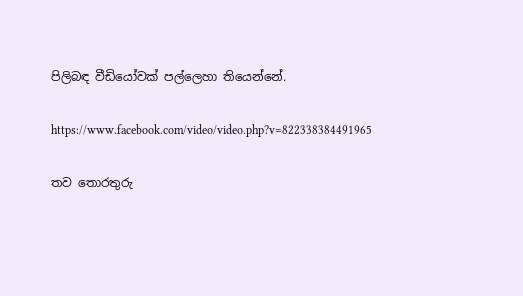පිලිබඳ වීඩියෝවක් පල්ලෙහා තියෙන්නේ.

https://www.facebook.com/video/video.php?v=822338384491965

තව තොරතුරු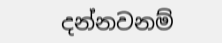දන්නවනම්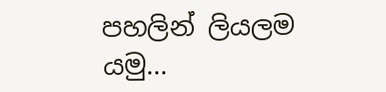පහලින් ලියලම යමු...